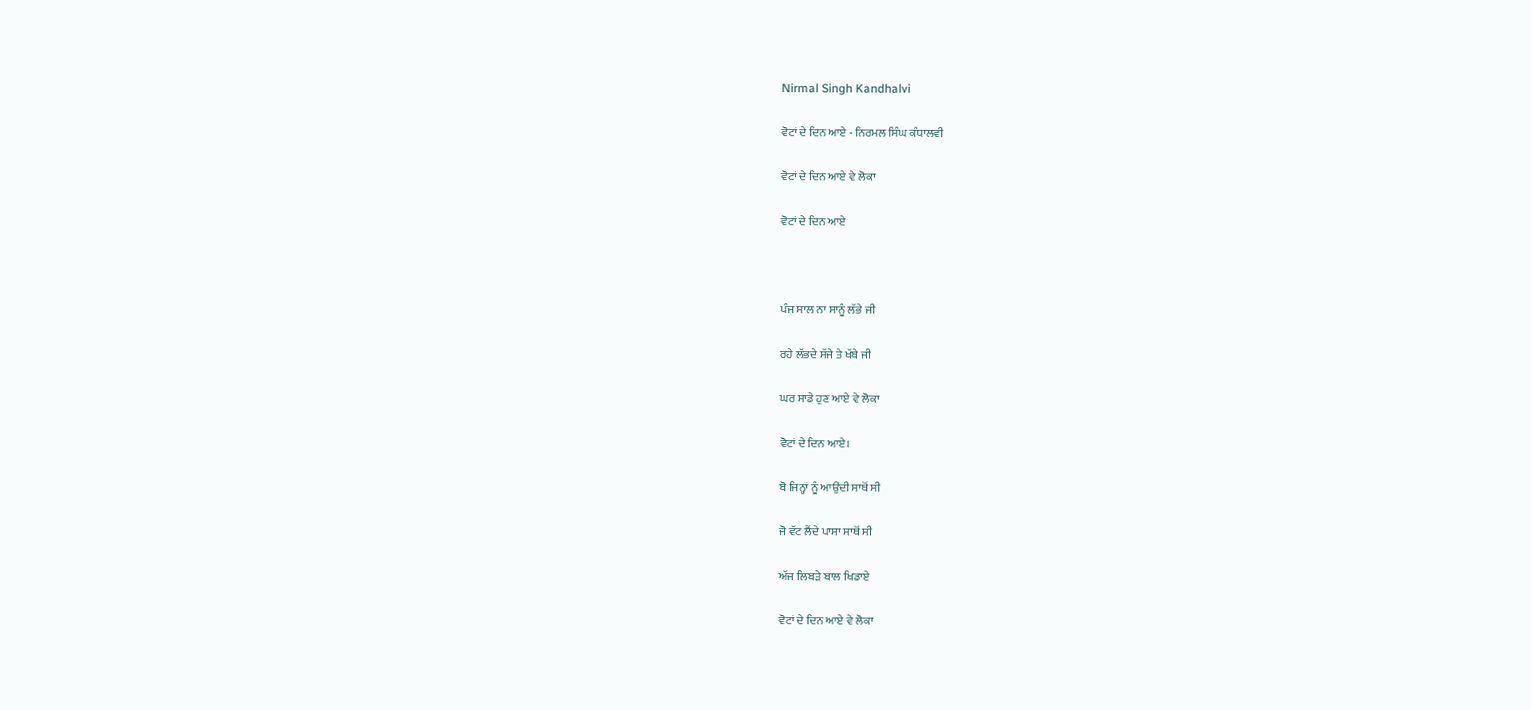Nirmal Singh Kandhalvi

ਵੋਟਾਂ ਦੇ ਦਿਨ ਆਏ - ਨਿਰਮਲ ਸਿੰਘ ਕੰਧਾਲਵੀ

ਵੋਟਾਂ ਦੇ ਦਿਨ ਆਏ ਵੇ ਲੋਕਾ

ਵੋਟਾਂ ਦੇ ਦਿਨ ਆਏ



ਪੰਜ ਸਾਲ ਨਾ ਸਾਨੂੰ ਲੱਭੇ ਜੀ

ਰਹੇ ਲੱਭਦੇ ਸੱਜੇ ਤੇ ਖੱਬੇ ਜੀ

ਘਰ ਸਾਡੇ ਹੁਣ ਆਏ ਵੇ ਲੋਕਾ

ਵੋਟਾਂ ਦੇ ਦਿਨ ਆਏ।

ਬੋ ਜਿਨ੍ਹਾਂ ਨੂੰ ਆਉਂਦੀ ਸਾਥੋਂ ਸੀ

ਜੋ ਵੱਟ ਲੈਂਦੇ ਪਾਸਾ ਸਾਥੋਂ ਸੀ

ਅੱਜ ਲਿਬੜੇ ਬਾਲ ਖਿਡਾਏ

ਵੋਟਾਂ ਦੇ ਦਿਨ ਆਏ ਵੇ ਲੋਕਾ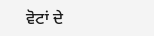ਵੋਟਾਂ ਦੇ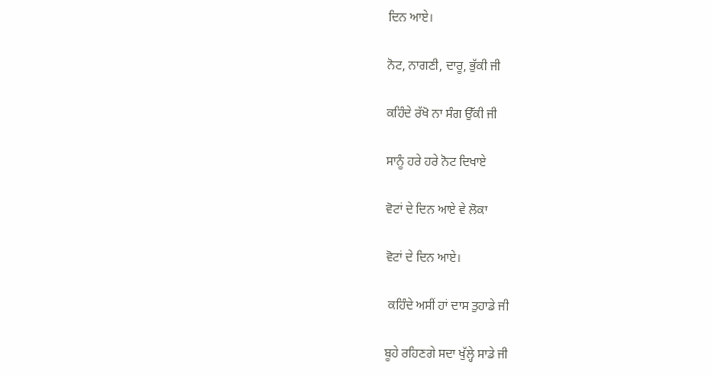ਦਿਨ ਆਏ।

ਨੋਟ, ਨਾਗਣੀ, ਦਾਰੂ, ਭੁੱਕੀ ਜੀ

ਕਹਿੰਦੇ ਰੱਖੋ ਨਾ ਸੰਗ ਉੱਕੀ ਜੀ

ਸਾਨੂੰ ਹਰੇ ਹਰੇ ਨੋਟ ਦਿਖਾਏ

ਵੋਟਾਂ ਦੇ ਦਿਨ ਆਏ ਵੇ ਲੋਕਾ

ਵੋਟਾਂ ਦੇ ਦਿਨ ਆਏ।

 ਕਹਿੰਦੇ ਅਸੀਂ ਹਾਂ ਦਾਸ ਤੁਹਾਡੇ ਜੀ

ਬੂਹੇ ਰਹਿਣਗੇ ਸਦਾ ਖੁੱਲ੍ਹੇ ਸਾਡੇ ਜੀ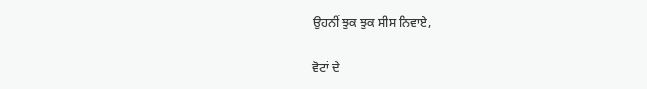ਉਹਨੀਂ ਝੁਕ ਝੁਕ ਸੀਸ ਨਿਵਾਏ,

ਵੋਟਾਂ ਦੇ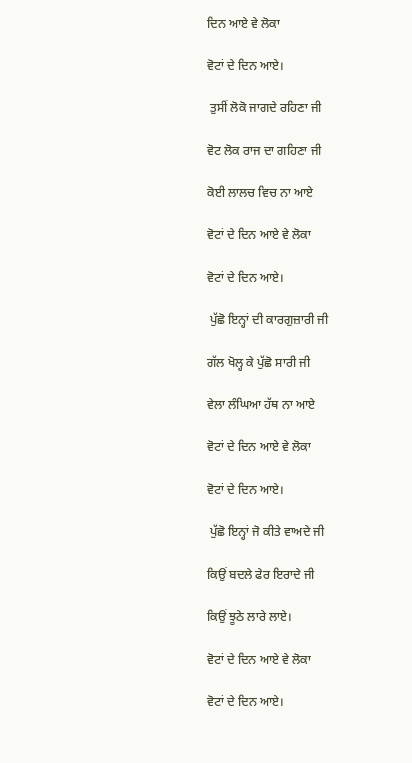ਦਿਨ ਆਏ ਵੇ ਲੋਕਾ

ਵੋਟਾਂ ਦੇ ਦਿਨ ਆਏ।

 ਤੁਸੀਂ ਲੋਕੋ ਜਾਗਦੇ ਰਹਿਣਾ ਜੀ

ਵੋਟ ਲੋਕ ਰਾਜ ਦਾ ਗਹਿਣਾ ਜੀ

ਕੋਈ ਲਾਲਚ ਵਿਚ ਨਾ ਆਏ

ਵੋਟਾਂ ਦੇ ਦਿਨ ਆਏ ਵੇ ਲੋਕਾ

ਵੋਟਾਂ ਦੇ ਦਿਨ ਆਏ।

 ਪੁੱਛੋ ਇਨ੍ਹਾਂ ਦੀ ਕਾਰਗੁਜ਼ਾਰੀ ਜੀ

ਗੱਲ ਖੋਲ੍ਹ ਕੇ ਪੁੱਛੋ ਸਾਰੀ ਜੀ

ਵੇਲਾ ਲੰਘਿਆ ਹੱਥ ਨਾ ਆਏ

ਵੋਟਾਂ ਦੇ ਦਿਨ ਆਏ ਵੇ ਲੋਕਾ

ਵੋਟਾਂ ਦੇ ਦਿਨ ਆਏ।

 ਪੁੱਛੋ ਇਨ੍ਹਾਂ ਜੋ ਕੀਤੇ ਵਾਅਦੇ ਜੀ

ਕਿਉਂ ਬਦਲੇ ਫੇਰ ਇਰਾਦੇ ਜੀ

ਕਿਉਂ ਝੂਠੇ ਲਾਰੇ ਲਾਏ।

ਵੋਟਾਂ ਦੇ ਦਿਨ ਆਏ ਵੇ ਲੋਕਾ

ਵੋਟਾਂ ਦੇ ਦਿਨ ਆਏ।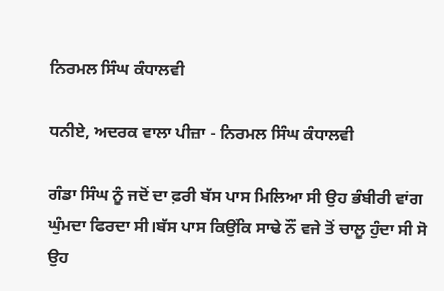ਨਿਰਮਲ ਸਿੰਘ ਕੰਧਾਲਵੀ

ਧਨੀਏ, ਅਦਰਕ ਵਾਲਾ ਪੀਜ਼ਾ - ਨਿਰਮਲ ਸਿੰਘ ਕੰਧਾਲਵੀ

ਗੰਡਾ ਸਿੰਘ ਨੂੰ ਜਦੋਂ ਦਾ ਫ਼ਰੀ ਬੱਸ ਪਾਸ ਮਿਲਿਆ ਸੀ ਉਹ ਭੰਬੀਰੀ ਵਾਂਗ ਘੁੰਮਦਾ ਫਿਰਦਾ ਸੀ।ਬੱਸ ਪਾਸ ਕਿਉਂਕਿ ਸਾਢੇ ਨੌਂ ਵਜੇ ਤੋਂ ਚਾਲੂ ਹੁੰਦਾ ਸੀ ਸੋ ਉਹ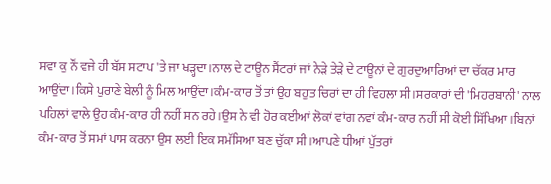ਸਵਾ ਕੁ ਨੌਂ ਵਜੇ ਹੀ ਬੱਸ ਸਟਾਪ 'ਤੇ ਜਾ ਖੜ੍ਹਦਾ।ਨਾਲ ਦੇ ਟਾਊਨ ਸੈਂਟਰਾਂ ਜਾਂ ਨੇੜੇ ਤੇੜੇ ਦੇ ਟਾਊਨਾਂ ਦੇ ਗੁਰਦੁਆਰਿਆਂ ਦਾ ਚੱਕਰ ਮਾਰ ਆਉਂਦਾ।ਕਿਸੇ ਪੁਰਾਣੇ ਬੇਲੀ ਨੂੰ ਮਿਲ ਆਉਂਦਾ।ਕੰਮ-ਕਾਰ ਤੋਂ ਤਾਂ ਉਹ ਬਹੁਤ ਚਿਰਾਂ ਦਾ ਹੀ ਵਿਹਲਾ ਸੀ।ਸਰਕਾਰਾਂ ਦੀ 'ਮਿਹਰਬਾਨੀ' ਨਾਲ ਪਹਿਲਾਂ ਵਾਲੇ ਉਹ ਕੰਮ-ਕਾਰ ਹੀ ਨਹੀਂ ਸਨ ਰਹੇ।ਉਸ ਨੇ ਵੀ ਹੋਰ ਕਈਆਂ ਲੋਕਾਂ ਵਾਂਗ ਨਵਾਂ ਕੰਮ-ਕਾਰ ਨਹੀਂ ਸੀ ਕੋਈ ਸਿੱਖਿਆ।ਬਿਨਾਂ ਕੰਮ-ਕਾਰ ਤੋਂ ਸਮਾਂ ਪਾਸ ਕਰਨਾ ਉਸ ਲਈ ਇਕ ਸਮੱਸਿਆ ਬਣ ਚੁੱਕਾ ਸੀ।ਆਪਣੇ ਧੀਆਂ ਪੁੱਤਰਾਂ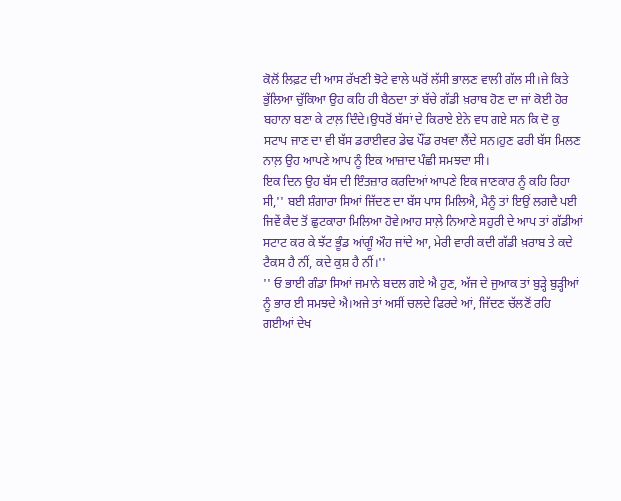ਕੋਲੋਂ ਲਿਫ਼ਟ ਦੀ ਆਸ ਰੱਖਣੀ ਝੋਟੇ ਵਾਲੇ ਘਰੋਂ ਲੱਸੀ ਭਾਲਣ ਵਾਲੀ ਗੱਲ ਸੀ।ਜੇ ਕਿਤੇ ਭੁੱਲਿਆ ਚੁੱਕਿਆ ਉਹ ਕਹਿ ਹੀ ਬੈਠਦਾ ਤਾਂ ਬੱਚੇ ਗੱਡੀ ਖ਼ਰਾਬ ਹੋਣ ਦਾ ਜਾਂ ਕੋਈ ਹੋਰ ਬਹਾਨਾ ਬਣਾ ਕੇ ਟਾਲ਼ ਦਿੰਦੇ।ਉਧਰੋਂ ਬੱਸਾਂ ਦੇ ਕਿਰਾਏ ਏਨੇ ਵਧ ਗਏ ਸਨ ਕਿ ਦੋ ਕੁ ਸਟਾਪ ਜਾਣ ਦਾ ਵੀ ਬੱਸ ਡਰਾਈਵਰ ਡੇਢ ਪੌਂਡ ਰਖਵਾ ਲੈਂਦੇ ਸਨ।ਹੁਣ ਫਰੀ ਬੱਸ ਮਿਲਣ ਨਾਲ਼ ਉਹ ਆਪਣੇ ਆਪ ਨੂੰ ਇਕ ਆਜ਼ਾਦ ਪੰਛੀ ਸਮਝਦਾ ਸੀ।
ਇਕ ਦਿਨ ਉਹ ਬੱਸ ਦੀ ਇੰਤਜ਼ਾਰ ਕਰਦਿਆਂ ਆਪਣੇ ਇਕ ਜਾਣਕਾਰ ਨੂੰ ਕਹਿ ਰਿਹਾ ਸੀ,'' ਬਈ ਸ਼ੰਗਾਰਾ ਸਿਆਂ ਜਿੱਦਣ ਦਾ ਬੱਸ ਪਾਸ ਮਿਲਿਐ, ਮੈਨੂੰ ਤਾਂ ਇਉਂ ਲਗਦੈ ਪਈ ਜਿਵੇਂ ਕੈਦ ਤੋਂ ਛੁਟਕਾਰਾ ਮਿਲਿਆ ਹੋਵੇ।ਆਹ ਸਾਲ਼ੇ ਨਿਆਣੇ ਸਹੁਰੀ ਦੇ ਆਪ ਤਾਂ ਗੱਡੀਆਂ ਸਟਾਟ ਕਰ ਕੇ ਝੱਟ ਭੂੰਡ ਆਂਗੂੰ ਔਹ ਜਾਂਦੇ ਆ, ਮੇਰੀ ਵਾਰੀ ਕਦੀ ਗੱਡੀ ਖ਼ਰਾਬ ਤੇ ਕਦੇ ਟੈਕਸ ਹੈ ਨੀਂ, ਕਦੇ ਕੁਸ਼ ਹੈ ਨੀਂ।''
'' ਓ ਭਾਈ ਗੰਡਾ ਸਿਆਂ ਜਮਾਨੇ ਬਦਲ ਗਏ ਐ ਹੁਣ, ਅੱਜ ਦੇ ਜੁਆਕ ਤਾਂ ਬੁੜ੍ਹੇ ਬੁੜ੍ਹੀਆਂ ਨੂੰ ਭਾਰ ਈ ਸਮਝਦੇ ਐ।ਅਜੇ ਤਾਂ ਅਸੀਂ ਚਲਦੇ ਫਿਰਦੇ ਆਂ, ਜਿੱਦਣ ਚੱਲਣੋਂ ਰਹਿ ਗਈਆਂ ਦੇਖ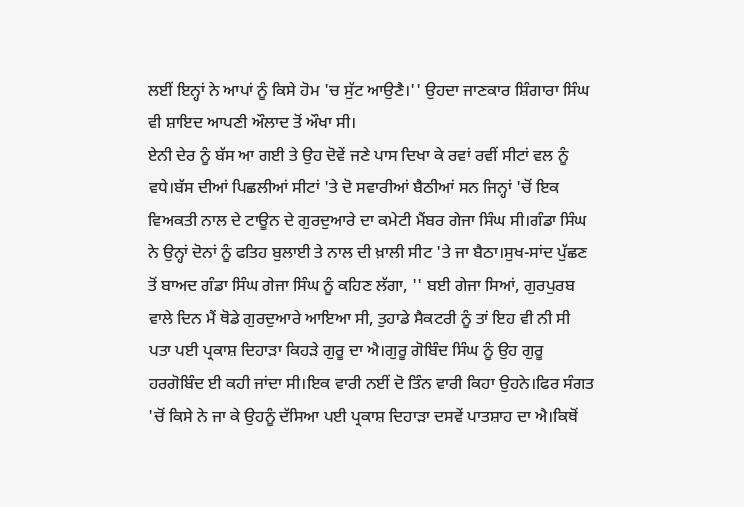ਲਈਂ ਇਨ੍ਹਾਂ ਨੇ ਆਪਾਂ ਨੂੰ ਕਿਸੇ ਹੋਮ 'ਚ ਸੁੱਟ ਆਉਣੈ।'' ਉਹਦਾ ਜਾਣਕਾਰ ਸ਼ਿੰਗਾਰਾ ਸਿੰਘ ਵੀ ਸ਼ਾਇਦ ਆਪਣੀ ਔਲਾਦ ਤੋਂ ਔਖਾ ਸੀ।
ਏਨੀ ਦੇਰ ਨੂੰ ਬੱਸ ਆ ਗਈ ਤੇ ਉਹ ਦੋਵੇਂ ਜਣੇ ਪਾਸ ਦਿਖਾ ਕੇ ਰਵਾਂ ਰਵੀਂ ਸੀਟਾਂ ਵਲ ਨੂੰ ਵਧੇ।ਬੱਸ ਦੀਆਂ ਪਿਛਲੀਆਂ ਸੀਟਾਂ 'ਤੇ ਦੋ ਸਵਾਰੀਆਂ ਬੈਠੀਆਂ ਸਨ ਜਿਨ੍ਹਾਂ 'ਚੋਂ ਇਕ ਵਿਅਕਤੀ ਨਾਲ ਦੇ ਟਾਊਨ ਦੇ ਗੁਰਦੁਆਰੇ ਦਾ ਕਮੇਟੀ ਮੈਂਬਰ ਗੇਜਾ ਸਿੰਘ ਸੀ।ਗੰਡਾ ਸਿੰਘ ਨੇ ਉਨ੍ਹਾਂ ਦੋਨਾਂ ਨੂੰ ਫਤਿਹ ਬੁਲਾਈ ਤੇ ਨਾਲ ਦੀ ਖ਼ਾਲੀ ਸੀਟ 'ਤੇ ਜਾ ਬੈਠਾ।ਸੁਖ-ਸਾਂਦ ਪੁੱਛਣ ਤੋਂ ਬਾਅਦ ਗੰਡਾ ਸਿੰਘ ਗੇਜਾ ਸਿੰਘ ਨੂੰ ਕਹਿਣ ਲੱਗਾ, '' ਬਈ ਗੇਜਾ ਸਿਆਂ, ਗੁਰਪੁਰਬ ਵਾਲੇ ਦਿਨ ਮੈਂ ਥੋਡੇ ਗੁਰਦੁਆਰੇ ਆਇਆ ਸੀ, ਤੁਹਾਡੇ ਸੈਕਟਰੀ ਨੂੰ ਤਾਂ ਇਹ ਵੀ ਨੀ ਸੀ ਪਤਾ ਪਈ ਪ੍ਰਕਾਸ਼ ਦਿਹਾੜਾ ਕਿਹੜੇ ਗੁਰੂ ਦਾ ਐ।ਗੁਰੂ ਗੋਬਿੰਦ ਸਿੰਘ ਨੂੰ ਉਹ ਗੁਰੂ ਹਰਗੋਬਿੰਦ ਈ ਕਹੀ ਜਾਂਦਾ ਸੀ।ਇਕ ਵਾਰੀ ਨਈਂ ਦੋ ਤਿੰਨ ਵਾਰੀ ਕਿਹਾ ਉਹਨੇ।ਫਿਰ ਸੰਗਤ 'ਚੋਂ ਕਿਸੇ ਨੇ ਜਾ ਕੇ ਉਹਨੂੰ ਦੱਸਿਆ ਪਈ ਪ੍ਰਕਾਸ਼ ਦਿਹਾੜਾ ਦਸਵੇਂ ਪਾਤਸ਼ਾਹ ਦਾ ਐ।ਕਿਥੋਂ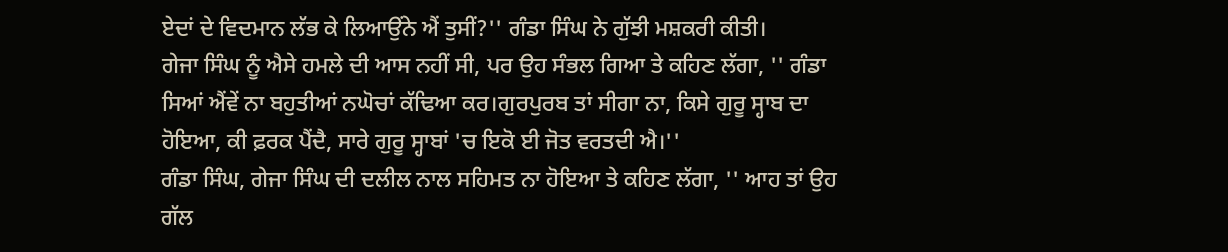ਏਦਾਂ ਦੇ ਵਿਦਮਾਨ ਲੱਭ ਕੇ ਲਿਆਉਂਨੇ ਐਂ ਤੁਸੀਂ?'' ਗੰਡਾ ਸਿੰਘ ਨੇ ਗੁੱਝੀ ਮਸ਼ਕਰੀ ਕੀਤੀ।
ਗੇਜਾ ਸਿੰਘ ਨੂੰ ਐਸੇ ਹਮਲੇ ਦੀ ਆਸ ਨਹੀਂ ਸੀ, ਪਰ ਉਹ ਸੰਭਲ ਗਿਆ ਤੇ ਕਹਿਣ ਲੱਗਾ, '' ਗੰਡਾ ਸਿਆਂ ਐਂਵੇਂ ਨਾ ਬਹੁਤੀਆਂ ਨਘੋਚਾਂ ਕੱਢਿਆ ਕਰ।ਗੁਰਪੁਰਬ ਤਾਂ ਸੀਗਾ ਨਾ, ਕਿਸੇ ਗੁਰੂ ਸ੍ਹਾਬ ਦਾ ਹੋਇਆ, ਕੀ ਫ਼ਰਕ ਪੈਂਦੈ, ਸਾਰੇ ਗੁਰੂ ਸ੍ਹਾਬਾਂ 'ਚ ਇਕੋ ਈ ਜੋਤ ਵਰਤਦੀ ਐ।''
ਗੰਡਾ ਸਿੰਘ, ਗੇਜਾ ਸਿੰਘ ਦੀ ਦਲੀਲ ਨਾਲ ਸਹਿਮਤ ਨਾ ਹੋਇਆ ਤੇ ਕਹਿਣ ਲੱਗਾ, '' ਆਹ ਤਾਂ ਉਹ ਗੱਲ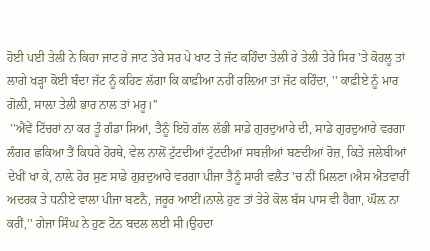ਹੋਈ ਪਈ ਤੇਲੀ ਨੇ ਕਿਹਾ ਜਾਟ ਰੇ ਜਾਟ ਤੇਰੇ ਸਰ ਪੇ ਖਾਟ ਤੇ ਜੱਟ ਕਹਿੰਦਾ ਤੇਲੀ ਰੇ ਤੇਲੀ ਤੇਰੇ ਸਿਰ 'ਤੇ ਕੋਹਲੂ ਤਾਂ ਲਾਗੇ ਖੜ੍ਹਾ ਕੋਈ ਬੰਦਾ ਜੱਟ ਨੂੰ ਕਹਿਣ ਲੱਗਾ ਕਿ ਕਾਫ਼ੀਆ ਨਹੀਂ ਰਲ਼ਿਆ ਤਾਂ ਜੱਟ ਕਹਿੰਦਾ, '' ਕਾਫ਼ੀਏ ਨੂੰ ਮਾਰ ਗੋਲ਼ੀ, ਸਾਲ਼ਾ ਤੇਲੀ ਭਾਰ ਨਾਲ ਤਾਂ ਮਰੂ।''
 ''ਐਂਵੇਂ ਟਿੱਚਰਾਂ ਨਾ ਕਰ ਤੂੰ ਗੰਡਾ ਸਿਆਂ, ਤੈਨੂੰ ਇਹੋ ਗੱਲ ਲੱਭੀ ਸਾਡੇ ਗੁਰਦੁਆਰੇ ਦੀ, ਸਾਡੇ ਗੁਰਦੁਆਰੇ ਵਰਗਾ ਲੰਗਰ ਛਕਿਆ ਤੈਂ ਕਿਧਰੇ ਹੋਰਥੇ, ਵੇਲ ਨਾਲੋਂ ਟੁੱਟਦੀਆਂ ਟੁੱਟਦੀਆਂ ਸਬਜ਼ੀਆਂ ਬਣਦੀਆਂ ਰੋਜ਼, ਕਿਤੇ ਜਲੇਬੀਆਂ ਦੇਖੀਂ ਖਾ ਕੇ, ਨਾਲ਼ੇ ਹੋਰ ਸੁਣ ਸਾਡੇ ਗੁਰਦੁਆਰੇ ਵਰਗਾ ਪੀਜਾ ਤੈਨੂੰ ਸਾਰੀ ਵਲੈਤ 'ਚ ਨੀਂ ਮਿਲਣਾ।ਐਸ ਐਤਵਾਰੀਂ ਅਦਰਕ ਤੇ ਧਨੀਏ ਵਾਲਾ ਪੀਜਾ ਬਣਨੈ, ਜਰੂਰ ਆਈਂ।ਨਾਲੇ ਹੁਣ ਤਾਂ ਤੇਰੇ ਕੋਲ ਬੱਸ ਪਾਸ ਵੀ ਹੈਗਾ, ਘੌਲ਼ ਨਾ ਕਰੀਂ,'' ਗੇਜਾ ਸਿੰਘ ਨੇ ਹੁਣ ਟੋਨ ਬਦਲ ਲਈ ਸੀ।ਉਹਦਾ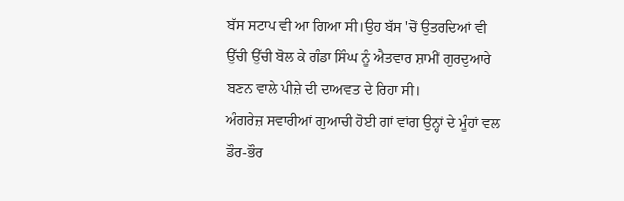ਬੱਸ ਸਟਾਪ ਵੀ ਆ ਗਿਆ ਸੀ।ਉਹ ਬੱਸ 'ਚੋਂ ਉਤਰਦਿਆਂ ਵੀ ਉੱਚੀ ਉੱਚੀ ਬੋਲ ਕੇ ਗੰਡਾ ਸਿੰਘ ਨੂੰ ਐਤਵਾਰ ਸ਼ਾਮੀਂ ਗੁਰਦੁਆਰੇ ਬਣਨ ਵਾਲੇ ਪੀਜ਼ੇ ਦੀ ਦਾਅਵਤ ਦੇ ਰਿਹਾ ਸੀ।
ਅੰਗਰੇਜ਼ ਸਵਾਰੀਆਂ ਗੁਆਚੀ ਹੋਈ ਗਾਂ ਵਾਂਗ ਉਨ੍ਹਾਂ ਦੇ ਮੂੰਹਾਂ ਵਲ ਡੌਰ-ਭੌਰ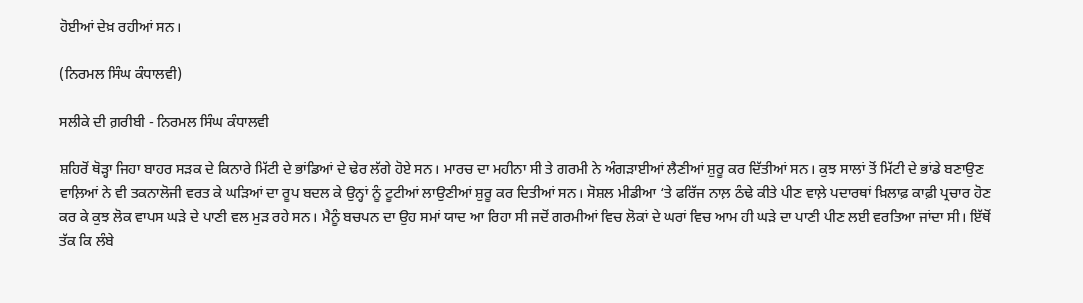ਹੋਈਆਂ ਦੇਖ਼ ਰਹੀਆਂ ਸਨ।

(ਨਿਰਮਲ ਸਿੰਘ ਕੰਧਾਲਵੀ)

ਸਲੀਕੇ ਦੀ ਗ਼ਰੀਬੀ - ਨਿਰਮਲ ਸਿੰਘ ਕੰਧਾਲਵੀ

ਸ਼ਹਿਰੋਂ ਥੋੜ੍ਹਾ ਜਿਹਾ ਬਾਹਰ ਸੜਕ ਦੇ ਕਿਨਾਰੇ ਮਿੱਟੀ ਦੇ ਭਾਂਡਿਆਂ ਦੇ ਢੇਰ ਲੱਗੇ ਹੋਏ ਸਨ। ਮਾਰਚ ਦਾ ਮਹੀਨਾ ਸੀ ਤੇ ਗਰਮੀ ਨੇ ਅੰਗੜਾਈਆਂ ਲੈਣੀਆਂ ਸ਼ੁਰੂ ਕਰ ਦਿੱਤੀਆਂ ਸਨ। ਕੁਝ ਸਾਲਾਂ ਤੋਂ ਮਿੱਟੀ ਦੇ ਭਾਂਡੇ ਬਣਾਉਣ ਵਾਲ਼ਿਆਂ ਨੇ ਵੀ ਤਕਨਾਲੋਜੀ ਵਰਤ ਕੇ ਘੜਿਆਂ ਦਾ ਰੂਪ ਬਦਲ ਕੇ ਉਨ੍ਹਾਂ ਨੂੰ ਟੂਟੀਆਂ ਲਾਉਣੀਆਂ ਸ਼ੁਰੂ ਕਰ ਦਿਤੀਆਂ ਸਨ। ਸੋਸ਼ਲ ਮੀਡੀਆ ‘ਤੇ ਫਰਿੱਜ ਨਾਲ਼ ਠੰਢੇ ਕੀਤੇ ਪੀਣ ਵਾਲ਼ੇ ਪਦਾਰਥਾਂ ਖ਼ਿਲਾਫ਼ ਕਾਫ਼ੀ ਪ੍ਰਚਾਰ ਹੋਣ ਕਰ ਕੇ ਕੁਝ ਲੋਕ ਵਾਪਸ ਘੜੇ ਦੇ ਪਾਣੀ ਵਲ ਮੁੜ ਰਹੇ ਸਨ। ਮੈਨੂੰ ਬਚਪਨ ਦਾ ਉਹ ਸਮਾਂ ਯਾਦ ਆ ਰਿਹਾ ਸੀ ਜਦੋਂ ਗਰਮੀਆਂ ਵਿਚ ਲੋਕਾਂ ਦੇ ਘਰਾਂ ਵਿਚ ਆਮ ਹੀ ਘੜੇ ਦਾ ਪਾਣੀ ਪੀਣ ਲਈ ਵਰਤਿਆ ਜਾਂਦਾ ਸੀ। ਇੱਥੋਂ ਤੱਕ ਕਿ ਲੰਬੇ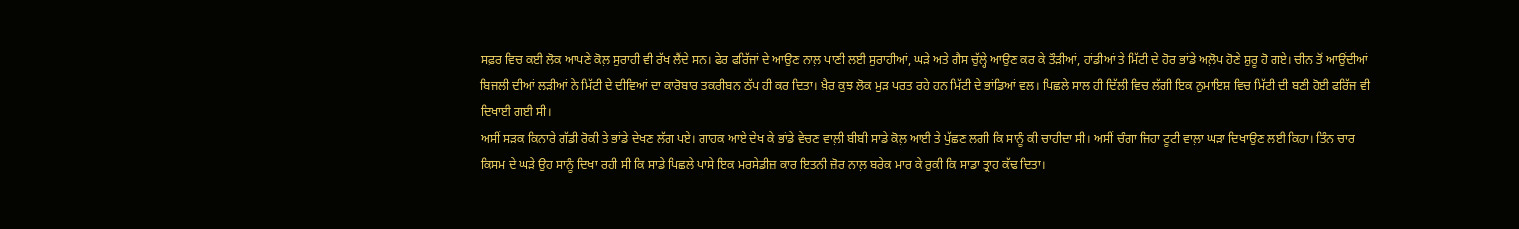ਸਫ਼ਰ ਵਿਚ ਕਈ ਲੋਕ ਆਪਣੇ ਕੋਲ਼ ਸੁਰਾਹੀ ਵੀ ਰੱਖ ਲੈਂਦੇ ਸਨ। ਫੇਰ ਫਰਿੱਜਾਂ ਦੇ ਆਉਣ ਨਾਲ਼ ਪਾਣੀ ਲਈ ਸੁਰਾਹੀਆਂ, ਘੜੇ ਅਤੇ ਗੈਸ ਚੁੱਲ੍ਹੇ ਆਉਣ ਕਰ ਕੇ ਤੌੜੀਆਂ, ਹਾਂਡੀਆਂ ਤੇ ਮਿੱਟੀ ਦੇ ਹੋਰ ਭਾਂਡੇ ਅਲ਼ੋਪ ਹੋਣੇ ਸ਼ੁਰੂ ਹੋ ਗਏ। ਚੀਨ ਤੋਂ ਆਉਂਦੀਆਂ ਬਿਜਲੀ ਦੀਆਂ ਲੜੀਆਂ ਨੇ ਮਿੱਟੀ ਦੇ ਦੀਵਿਆਂ ਦਾ ਕਾਰੋਬਾਰ ਤਕਰੀਬਨ ਠੱਪ ਹੀ ਕਰ ਦਿਤਾ। ਖ਼ੈਰ ਕੁਝ ਲੋਕ ਮੁੜ ਪਰਤ ਰਹੇ ਹਨ ਮਿੱਟੀ ਦੇ ਭਾਂਡਿਆਂ ਵਲ। ਪਿਛਲੇ ਸਾਲ ਹੀ ਦਿੱਲੀ ਵਿਚ ਲੱਗੀ ਇਕ ਨੁਮਾਇਸ਼ ਵਿਚ ਮਿੱਟੀ ਦੀ ਬਣੀ ਹੋਈ ਫਰਿੱਜ ਵੀ ਦਿਖਾਈ ਗਈ ਸੀ।
ਅਸੀਂ ਸੜਕ ਕਿਨਾਰੇ ਗੱਡੀ ਰੋਕੀ ਤੇ ਭਾਂਡੇ ਦੇਖਣ ਲੱਗ ਪਏ। ਗਾਹਕ ਆਏ ਦੇਖ ਕੇ ਭਾਂਡੇ ਵੇਚਣ ਵਾਲ਼ੀ ਬੀਬੀ ਸਾਡੇ ਕੋਲ਼ ਆਈ ਤੇ ਪੁੱਛਣ ਲਗੀ ਕਿ ਸਾਨੂੰ ਕੀ ਚਾਹੀਦਾ ਸੀ। ਅਸੀਂ ਚੰਗਾ ਜਿਹਾ ਟੂਟੀ ਵਾਲ਼ਾ ਘੜਾ ਦਿਖਾਉਣ ਲਈ ਕਿਹਾ। ਤਿੰਨ ਚਾਰ ਕਿਸਮ ਦੇ ਘੜੇ ਉਹ ਸਾਨੂੰ ਦਿਖਾ ਰਹੀ ਸੀ ਕਿ ਸਾਡੇ ਪਿਛਲੇ ਪਾਸੇ ਇਕ ਮਰਸੇਡੀਜ਼ ਕਾਰ ਇਤਨੀ ਜ਼ੋਰ ਨਾਲ਼ ਬਰੇਕ ਮਾਰ ਕੇ ਰੁਕੀ ਕਿ ਸਾਡਾ ਤ੍ਰਾਹ ਕੱਢ ਦਿਤਾ।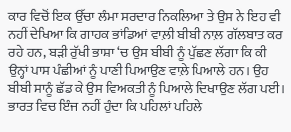ਕਾਰ ਵਿਚੋਂ ਇਕ ਉੱਚਾ ਲੰਮਾ ਸਰਦਾਰ ਨਿਕਲਿਆ ਤੇ ਉਸ ਨੇ ਇਹ ਵੀ ਨਹੀਂ ਦੇਖਿਆ ਕਿ ਗਾਹਕ ਭਾਂਡਿਆਂ ਵਾਲ਼ੀ ਬੀਬੀ ਨਾਲ਼ ਗੱਲਬਾਤ ਕਰ ਰਹੇ ਹਨ, ਬੜੀ ਰੁੱਖੀ ਭਾਸ਼ਾ ‘ਚ ਉਸ ਬੀਬੀ ਨੂੰ ਪੁੱਛਣ ਲੱਗਾ ਕਿ ਕੀ ਉਨ੍ਹਾਂ ਪਾਸ ਪੰਛੀਆਂ ਨੂੰ ਪਾਣੀ ਪਿਆਉਣ ਵਾਲ਼ੇ ਪਿਆਲੇ ਹਨ। ਉਹ ਬੀਬੀ ਸਾਨੂੰ ਛੱਡ ਕੇ ਉਸ ਵਿਅਕਤੀ ਨੂੰ ਪਿਆਲੇ ਦਿਖਾਉਣ ਲੱਗ ਪਈ। ਭਾਰਤ ਵਿਚ ਇੰਜ ਨਹੀਂ ਹੁੰਦਾ ਕਿ ਪਹਿਲਾਂ ਪਹਿਲੇ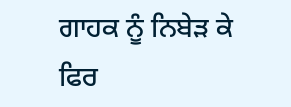ਗਾਹਕ ਨੂੰ ਨਿਬੇੜ ਕੇ ਫਿਰ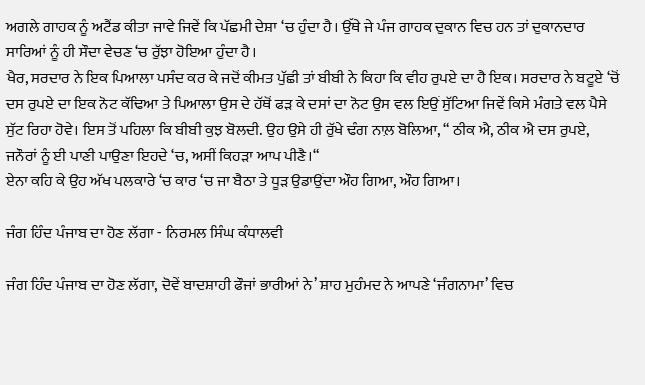ਅਗਲੇ ਗਾਹਕ ਨੂੰ ਅਟੈਂਡ ਕੀਤਾ ਜਾਵੇ ਜਿਵੇਂ ਕਿ ਪੱਛਮੀ ਦੇਸ਼ਾ ‘ਚ ਹੁੰਦਾ ਹੈ। ਉੱਥੇ ਜੇ ਪੰਜ ਗਾਹਕ ਦੁਕਾਨ ਵਿਚ ਹਨ ਤਾਂ ਦੁਕਾਨਦਾਰ ਸਾਰਿਆਂ ਨੂੰ ਹੀ ਸੌਦਾ ਵੇਚਣ ‘ਚ ਰੁੱਝਾ ਹੋਇਆ ਹੁੰਦਾ ਹੈ।
ਖੈਰ, ਸਰਦਾਰ ਨੇ ਇਕ ਪਿਆਲਾ ਪਸੰਦ ਕਰ ਕੇ ਜਦੋਂ ਕੀਮਤ ਪੁੱਛੀ ਤਾਂ ਬੀਬੀ ਨੇ ਕਿਹਾ ਕਿ ਵੀਹ ਰੁਪਏ ਦਾ ਹੈ ਇਕ। ਸਰਦਾਰ ਨੇ ਬਟੂਏ ‘ਚੋਂ ਦਸ ਰੁਪਏ ਦਾ ਇਕ ਨੋਟ ਕੱਢਿਆ ਤੇ ਪਿਆਲਾ ਉਸ ਦੇ ਹੱਥੋਂ ਫੜ ਕੇ ਦਸਾਂ ਦਾ ਨੋਟ ਉਸ ਵਲ ਇਉਂ ਸੁੱਟਿਆ ਜਿਵੇਂ ਕਿਸੇ ਮੰਗਤੇ ਵਲ ਪੈਸੇ ਸੁੱਟ ਰਿਹਾ ਹੋਵੇ। ਇਸ ਤੋਂ ਪਹਿਲਾ ਕਿ ਬੀਬੀ ਕੁਝ ਬੋਲਦੀ. ਉਹ ਉਸੇ ਹੀ ਰੁੱਖੇ ਢੰਗ ਨਾਲ਼ ਬੋਲਿਆ, “ ਠੀਕ ਐ, ਠੀਕ ਐ ਦਸ ਰੁਪਏ, ਜਨੌਰਾਂ ਨੂੰ ਈ ਪਾਣੀ ਪਾਉਣਾ ਇਹਦੇ ‘ਚ, ਅਸੀਂ ਕਿਹੜਾ ਆਪ ਪੀਣੈ।“
ਏਨਾ ਕਹਿ ਕੇ ਉਹ ਅੱਖ ਪਲਕਾਰੇ ‘ਚ ਕਾਰ ‘ਚ ਜਾ ਬੈਠਾ ਤੇ ਧੂੜ ਉਡਾਉਂਦਾ ਔਹ ਗਿਆ, ਔਹ ਗਿਆ।

ਜੰਗ ਹਿੰਦ ਪੰਜਾਬ ਦਾ ਹੋਣ ਲੱਗਾ - ਨਿਰਮਲ ਸਿੰਘ ਕੰਧਾਲਵੀ

ਜੰਗ ਹਿੰਦ ਪੰਜਾਬ ਦਾ ਹੋਣ ਲੱਗਾ, ਦੋਵੇਂ ਬਾਦਸ਼ਾਹੀ ਫੌਜਾਂ ਭਾਰੀਆਂ ਨੇ’ ਸ਼ਾਹ ਮੁਹੰਮਦ ਨੇ ਆਪਣੇ ‘ਜੰਗਨਾਮਾ’ ਵਿਚ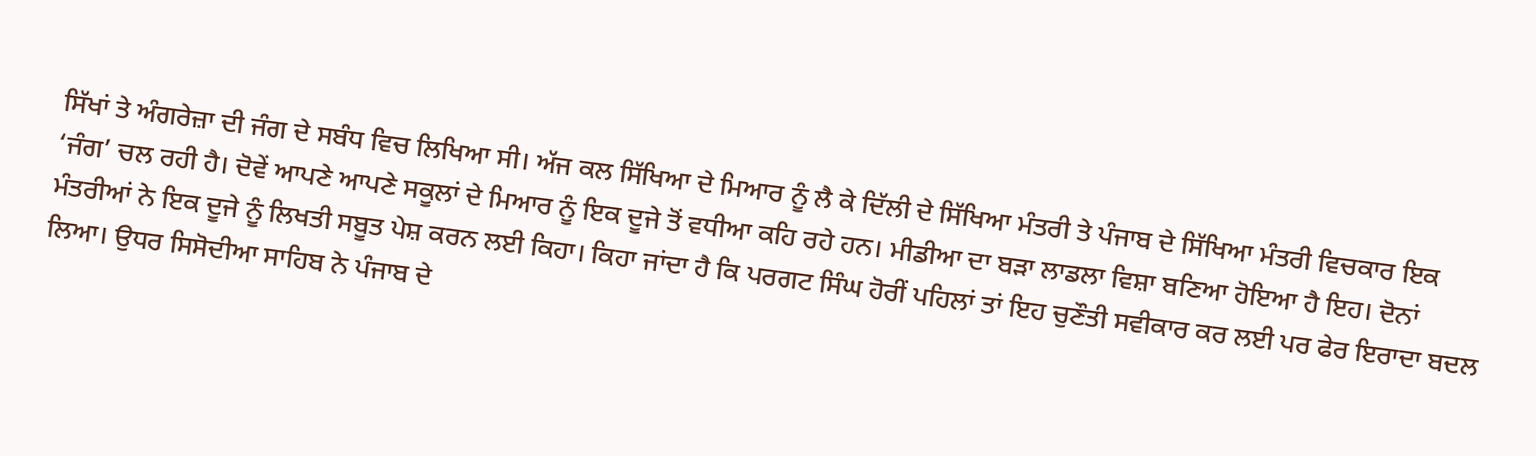ਸਿੱਖਾਂ ਤੇ ਅੰਗਰੇਜ਼ਾ ਦੀ ਜੰਗ ਦੇ ਸਬੰਧ ਵਿਚ ਲਿਖਿਆ ਸੀ। ਅੱਜ ਕਲ ਸਿੱਖਿਆ ਦੇ ਮਿਆਰ ਨੂੰ ਲੈ ਕੇ ਦਿੱਲੀ ਦੇ ਸਿੱਖਿਆ ਮੰਤਰੀ ਤੇ ਪੰਜਾਬ ਦੇ ਸਿੱਖਿਆ ਮੰਤਰੀ ਵਿਚਕਾਰ ਇਕ ‘ਜੰਗ’ ਚਲ ਰਹੀ ਹੈ। ਦੋਵੇਂ ਆਪਣੇ ਆਪਣੇ ਸਕੂਲਾਂ ਦੇ ਮਿਆਰ ਨੂੰ ਇਕ ਦੂਜੇ ਤੋਂ ਵਧੀਆ ਕਹਿ ਰਹੇ ਹਨ। ਮੀਡੀਆ ਦਾ ਬੜਾ ਲਾਡਲਾ ਵਿਸ਼ਾ ਬਣਿਆ ਹੋਇਆ ਹੈ ਇਹ। ਦੋਨਾਂ ਮੰਤਰੀਆਂ ਨੇ ਇਕ ਦੂਜੇ ਨੂੰ ਲਿਖਤੀ ਸਬੂਤ ਪੇਸ਼ ਕਰਨ ਲਈ ਕਿਹਾ। ਕਿਹਾ ਜਾਂਦਾ ਹੈ ਕਿ ਪਰਗਟ ਸਿੰਘ ਹੋਰੀਂ ਪਹਿਲਾਂ ਤਾਂ ਇਹ ਚੁਣੌਤੀ ਸਵੀਕਾਰ ਕਰ ਲਈ ਪਰ ਫੇਰ ਇਰਾਦਾ ਬਦਲ ਲਿਆ। ਉਧਰ ਸਿਸੋਦੀਆ ਸਾਹਿਬ ਨੇ ਪੰਜਾਬ ਦੇ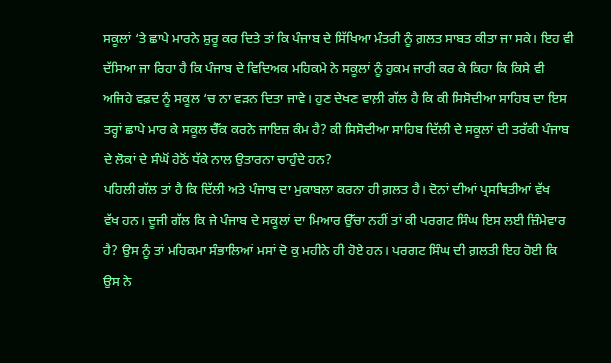ਸਕੂਲਾਂ ‘ਤੇ ਛਾਪੇ ਮਾਰਨੇ ਸ਼ੁਰੂ ਕਰ ਦਿਤੇ ਤਾਂ ਕਿ ਪੰਜਾਬ ਦੇ ਸਿੱਖਿਆ ਮੰਤਰੀ ਨੂੰ ਗ਼ਲਤ ਸਾਬਤ ਕੀਤਾ ਜਾ ਸਕੇ। ਇਹ ਵੀ ਦੱਸਿਆ ਜਾ ਰਿਹਾ ਹੈ ਕਿ ਪੰਜਾਬ ਦੇ ਵਿਦਿਅਕ ਮਹਿਕਮੇ ਨੇ ਸਕੂਲਾਂ ਨੂੰ ਹੁਕਮ ਜਾਰੀ ਕਰ ਕੇ ਕਿਹਾ ਕਿ ਕਿਸੇ ਵੀ ਅਜਿਹੇ ਵਫ਼ਦ ਨੂੰ ਸਕੂਲ ‘ਚ ਨਾ ਵੜਨ ਦਿਤਾ ਜਾਵੇ। ਹੁਣ ਦੇਖਣ ਵਾਲ਼ੀ ਗੱਲ ਹੈ ਕਿ ਕੀ ਸਿਸੋਦੀਆ ਸਾਹਿਬ ਦਾ ਇਸ ਤਰ੍ਹਾਂ ਛਾਪੇ ਮਾਰ ਕੇ ਸਕੂਲ ਚੈੱਕ ਕਰਨੇ ਜਾਇਜ਼ ਕੰਮ ਹੈ? ਕੀ ਸਿਸੋਦੀਆ ਸਾਹਿਬ ਦਿੱਲੀ ਦੇ ਸਕੂਲਾਂ ਦੀ ਤਰੱਕੀ ਪੰਜਾਬ ਦੇ ਲੋਕਾਂ ਦੇ ਸੰਘੋਂ ਹੇਠੋਂ ਧੱਕੇ ਨਾਲ ਉਤਾਰਨਾ ਚਾਹੁੰਦੇ ਹਨ?
ਪਹਿਲੀ ਗੱਲ ਤਾਂ ਹੈ ਕਿ ਦਿੱਲੀ ਅਤੇ ਪੰਜਾਬ ਦਾ ਮੁਕਾਬਲਾ ਕਰਨਾ ਹੀ ਗ਼ਲਤ ਹੈ। ਦੋਨਾਂ ਦੀਆਂ ਪ੍ਰਸਥਿਤੀਆਂ ਵੱਖ
ਵੱਖ ਹਨ। ਦੂਜੀ ਗੱਲ ਕਿ ਜੇ ਪੰਜਾਬ ਦੇ ਸਕੂਲਾਂ ਦਾ ਮਿਆਰ ਉੱਚਾ ਨਹੀਂ ਤਾਂ ਕੀ ਪਰਗਟ ਸਿੰਘ ਇਸ ਲਈ ਜ਼ਿੰਮੇਵਾਰ
ਹੈ? ਉਸ ਨੂੰ ਤਾਂ ਮਹਿਕਮਾ ਸੰਭਾਲਿਆਂ ਮਸਾਂ ਦੋ ਕੁ ਮਹੀਨੇ ਹੀ ਹੋਏ ਹਨ। ਪਰਗਟ ਸਿੰਘ ਦੀ ਗ਼ਲਤੀ ਇਹ ਹੋਈ ਕਿ
ਉਸ ਨੇ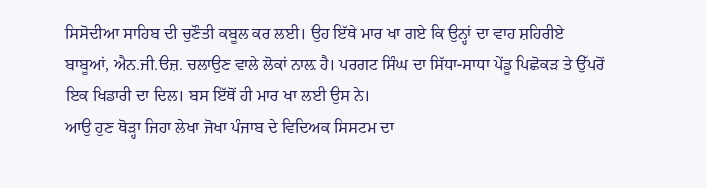ਸਿਸੋਦੀਆ ਸਾਹਿਬ ਦੀ ਚੁਣੌਤੀ ਕਬੂਲ ਕਰ ਲਈ। ਉਹ ਇੱਥੇ ਮਾਰ ਖਾ ਗਏ ਕਿ ਉਨ੍ਹਾਂ ਦਾ ਵਾਹ ਸ਼ਹਿਰੀਏ
ਬਾਬੂਆਂ, ਐਨ.ਜੀ.ੳਜ਼. ਚਲਾਉਣ ਵਾਲੇ ਲੋਕਾਂ ਨਾਲ਼ ਹੈ। ਪਰਗਟ ਸਿੰਘ ਦਾ ਸਿੱਧਾ-ਸਾਧਾ ਪੇਂਡੂ ਪਿਛੋਕੜ ਤੇ ਉੱਪਰੋਂ
ਇਕ ਖਿਡਾਰੀ ਦਾ ਦਿਲ। ਬਸ ਇੱਥੋਂ ਹੀ ਮਾਰ ਖਾ ਲਈ ਉਸ ਨੇ।
ਆਉ ਹੁਣ ਥੋੜ੍ਹਾ ਜਿਹਾ ਲੇਖਾ ਜੋਖਾ ਪੰਜਾਬ ਦੇ ਵਿਦਿਅਕ ਸਿਸਟਮ ਦਾ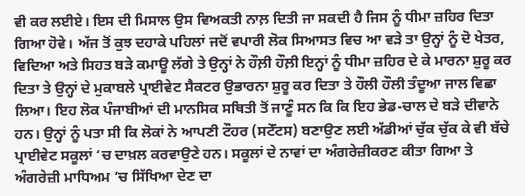ਵੀ ਕਰ ਲਈਏ। ਇਸ ਦੀ ਮਿਸਾਲ ਉਸ ਵਿਅਕਤੀ ਨਾਲ਼ ਦਿਤੀ ਜਾ ਸਕਦੀ ਹੈ ਜਿਸ ਨੂੰ ਧੀਮਾ ਜ਼ਹਿਰ ਦਿਤਾ ਗਿਆ ਹੋਵੇ। ਅੱਜ ਤੋਂ ਕੁਝ ਦਹਾਕੇ ਪਹਿਲਾਂ ਜਦੋਂ ਵਪਾਰੀ ਲੋਕ ਸਿਆਸਤ ਵਿਚ ਆ ਵੜੇ ਤਾ ਉਨ੍ਹਾਂ ਨੂੰ ਦੋ ਖੇਤਰ, ਵਿਦਿਆ ਅਤੇ ਸਿਹਤ ਬੜੇ ਕਮਾਊ ਲੱਗੇ ਤੇ ਉਨ੍ਹਾਂ ਨੇ ਹੌਲ਼ੀ ਹੌਲ਼ੀ ਇਨ੍ਹਾਂ ਨੂੰ ਧੀਮਾ ਜ਼ਹਿਰ ਦੇ ਕੇ ਮਾਰਨਾ ਸ਼ੁਰੂ ਕਰ ਦਿਤਾ ਤੇ ਉਨ੍ਹਾਂ ਦੇ ਮੁਕਾਬਲੇ ਪ੍ਰਾਈਵੇਟ ਸੈਕਟਰ ਉਭਾਰਨਾ ਸ਼ੁਰੂ ਕਰ ਦਿਤਾ ਤੇ ਹੌਲੀ ਹੌਲੀ ਤੰਦੂਆ ਜਾਲ ਵਿਛਾ ਲਿਆ। ਇਹ ਲੋਕ ਪੰਜਾਬੀਆਂ ਦੀ ਮਾਨਸਿਕ ਸਥਿਤੀ ਤੋਂ ਜਾਣੂੰ ਸਨ ਕਿ ਕਿ ਇਹ ਭੇਡ-ਚਾਲ ਦੇ ਬੜੇ ਦੀਵਾਨੇ ਹਨ। ਉਨ੍ਹਾਂ ਨੂੰ ਪਤਾ ਸੀ ਕਿ ਲੋਕਾਂ ਨੇ ਆਪਣੀ ਟੌਹਰ (ਸਟੇੱਟਸ) ਬਣਾਉਣ ਲਈ ਅੱਡੀਆਂ ਚੁੱਕ ਚੁੱਕ ਕੇ ਵੀ ਬੱਚੇ ਪ੍ਰਾਈਵੇਟ ਸਕੂਲਾਂ ‘ਚ ਦਾਖ਼ਲ ਕਰਵਾਉਣੇ ਹਨ। ਸਕੂਲਾਂ ਦੇ ਨਾਵਾਂ ਦਾ ਅੰਗਰੇਜ਼ੀਕਰਣ ਕੀਤਾ ਗਿਆ ਤੇ ਅੰਗਰੇਜ਼ੀ ਮਾਧਿਅਮ ‘ਚ ਸਿੱਖਿਆ ਦੇਣ ਦਾ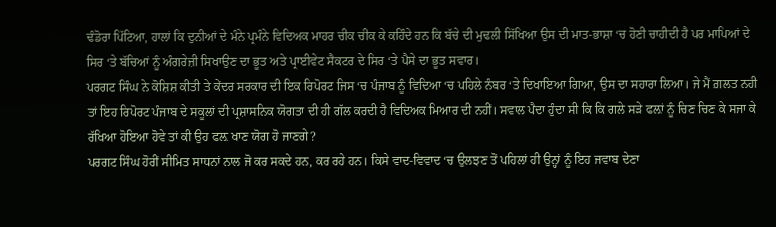ਢੰਡੋਰਾ ਪਿੱਟਿਆ, ਹਾਲਾਂ ਕਿ ਦੁਨੀਆਂ ਦੇ ਮੰਨੇ ਪ੍ਰਮੰਨੇ ਵਿਦਿਅਕ ਮਾਹਰ ਚੀਕ ਚੀਕ ਕੇ ਕਹਿੰਦੇ ਹਨ ਕਿ ਬੱਚੇ ਦੀ ਮੁਢਲੀ ਸਿੱਖਿਆ ਉਸ ਦੀ ਮਾਤ-ਭਾਸ਼ਾ ‘ਚ ਹੋਣੀ ਚਾਹੀਦੀ ਹੈ ਪਰ ਮਾਪਿਆਂ ਦੇ ਸਿਰ ‘ਤੇ ਬੱਚਿਆਂ ਨੂੰ ਅੰਗਰੇਜ਼ੀ ਸਿਖਾਉਣ ਦਾ ਭੂਤ ਅਤੇ ਪ੍ਰਾਈਵੇਟ ਸੈਕਟਰ ਦੇ ਸਿਰ ‘ਤੇ ਪੈਸੇ ਦਾ ਭੂਤ ਸਵਾਰ।
ਪਰਗਟ ਸਿੰਘ ਨੇ ਕੋਸ਼ਿਸ਼ ਕੀਤੀ ਤੇ ਕੇਂਦਰ ਸਰਕਾਰ ਦੀ ਇਕ ਰਿਪੋਰਟ ਜਿਸ ‘ਚ ਪੰਜਾਬ ਨੂੰ ਵਿਦਿਆ ‘ਚ ਪਹਿਲੇ ਨੰਬਰ ‘ਤੇ ਦਿਖਾਇਆ ਗਿਆ, ਉਸ ਦਾ ਸਹਾਰਾ ਲਿਆ। ਜੇ ਮੈਂ ਗ਼ਲਤ ਨਹੀ ਤਾਂ ਇਹ ਰਿਪੋਰਟ ਪੰਜਾਬ ਦੇ ਸਕੂਲਾਂ ਦੀ ਪ੍ਰਸ਼ਾਸਨਿਕ ਯੋਗਤਾ ਦੀ ਹੀ ਗੱਲ ਕਰਦੀ ਹੈ ਵਿਦਿਅਕ ਮਿਆਰ ਦੀ ਨਹੀਂ। ਸਵਾਲ ਪੈਦਾ ਹੁੰਦਾ ਸੀ ਕਿ ਕਿ ਗਲੇ ਸੜੇ ਫਲ਼ਾਂ ਨੂੰ ਚਿਣ ਚਿਣ ਕੇ ਸਜਾ ਕੇ ਰੱਖਿਆ ਹੋਇਆ ਹੋਵੇ ਤਾਂ ਕੀ ਉਹ ਫਲ਼ ਖਾਣ ਯੋਗ ਹੋ ਜਾਣਗੇ?
ਪਰਗਟ ਸਿੰਘ ਹੋਰੀਂ ਸੀਮਿਤ ਸਾਧਨਾਂ ਨਾਲ ਜੋ ਕਰ ਸਕਦੇ ਹਨ, ਕਰ ਰਹੇ ਹਨ। ਕਿਸੇ ਵਾਦ-ਵਿਵਾਦ ‘ਚ ਉਲਝਣ ਤੋਂ ਪਹਿਲਾਂ ਹੀ ਉਨ੍ਹਾਂ ਨੂੰ ਇਹ ਜਵਾਬ ਦੇਣਾ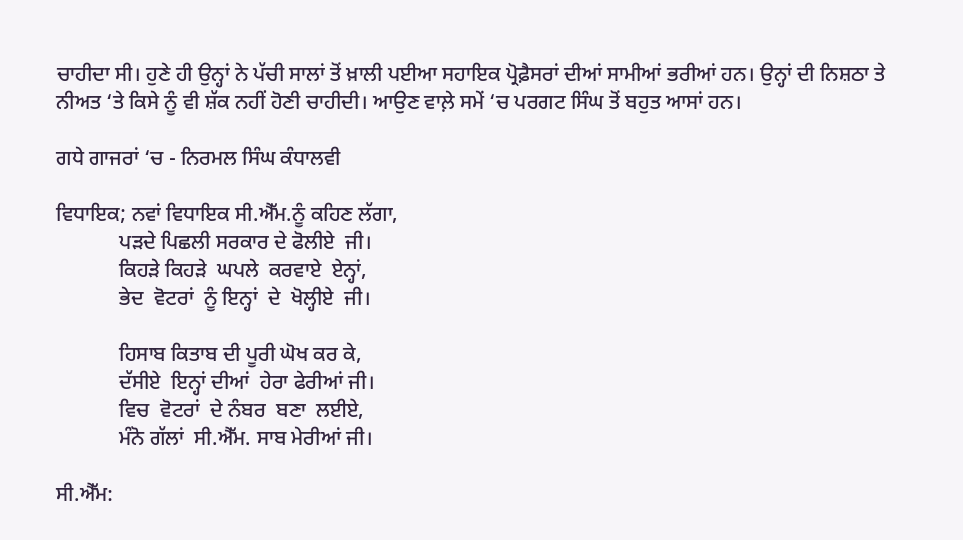ਚਾਹੀਦਾ ਸੀ। ਹੁਣੇ ਹੀ ਉਨ੍ਹਾਂ ਨੇ ਪੱਚੀ ਸਾਲਾਂ ਤੋਂ ਖ਼ਾਲੀ ਪਈਆ ਸਹਾਇਕ ਪ੍ਰੋਫ਼ੈਸਰਾਂ ਦੀਆਂ ਸਾਮੀਆਂ ਭਰੀਆਂ ਹਨ। ਉਨ੍ਹਾਂ ਦੀ ਨਿਸ਼ਠਾ ਤੇ ਨੀਅਤ ‘ਤੇ ਕਿਸੇ ਨੂੰ ਵੀ ਸ਼ੱਕ ਨਹੀਂ ਹੋਣੀ ਚਾਹੀਦੀ। ਆਉਣ ਵਾਲ਼ੇ ਸਮੇਂ ‘ਚ ਪਰਗਟ ਸਿੰਘ ਤੋਂ ਬਹੁਤ ਆਸਾਂ ਹਨ।

ਗਧੇ ਗਾਜਰਾਂ ‘ਚ - ਨਿਰਮਲ ਸਿੰਘ ਕੰਧਾਲਵੀ

ਵਿਧਾਇਕ; ਨਵਾਂ ਵਿਧਾਇਕ ਸੀ.ਐੱਮ.ਨੂੰ ਕਹਿਣ ਲੱਗਾ,
            ਪੜਦੇ ਪਿਛਲੀ ਸਰਕਾਰ ਦੇ ਫੋਲੀਏ  ਜੀ।
            ਕਿਹੜੇ ਕਿਹੜੇ  ਘਪਲੇ  ਕਰਵਾਏ  ਏਨ੍ਹਾਂ,
            ਭੇਦ  ਵੋਟਰਾਂ  ਨੂੰ ਇਨ੍ਹਾਂ  ਦੇ  ਖੋਲ੍ਹੀਏ  ਜੀ।

            ਹਿਸਾਬ ਕਿਤਾਬ ਦੀ ਪੂਰੀ ਘੋਖ ਕਰ ਕੇ,
            ਦੱਸੀਏ  ਇਨ੍ਹਾਂ ਦੀਆਂ  ਹੇਰਾ ਫੇਰੀਆਂ ਜੀ।
            ਵਿਚ  ਵੋਟਰਾਂ  ਦੇ ਨੰਬਰ  ਬਣਾ  ਲਈਏ,
            ਮੰਨੋ ਗੱਲਾਂ  ਸੀ.ਐੱਮ. ਸਾਬ ਮੇਰੀਆਂ ਜੀ।

ਸੀ.ਐੱਮ: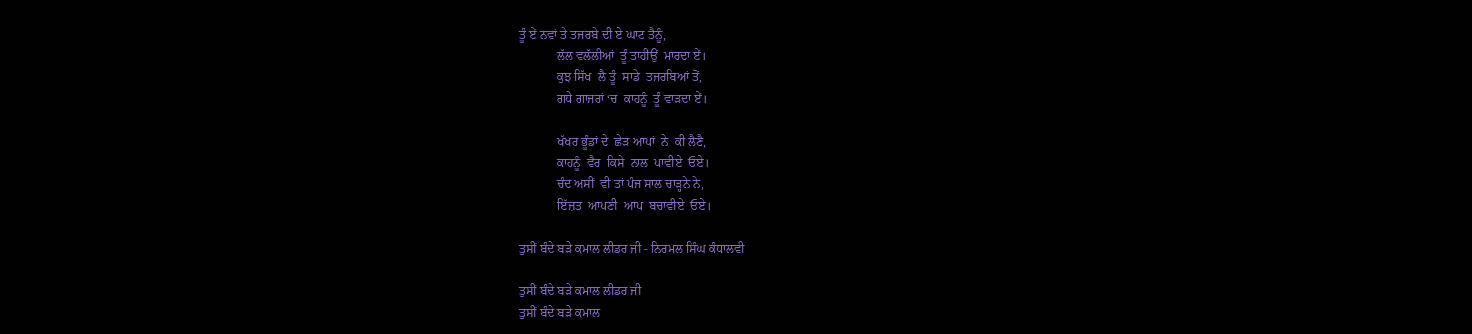ਤੂੰ ਏਂ ਨਵਾਂ ਤੇ ਤਜਰਬੇ ਦੀ ਏ ਘਾਟ ਤੈਨੂੰ,
            ਲੱਲ ਵਲੱਲੀਆਂ  ਤੂੰ ਤਾਹੀਉਂ  ਮਾਰਦਾ ਏਂ।
            ਕੁਝ ਸਿੱਖ  ਲੈ ਤੂੰ  ਸਾਡੇ  ਤਜਰਬਿਆਂ ਤੋਂ,
            ਗਧੇ ਗਾਜਰਾਂ ‘ਚ  ਕਾਹਨੂੰ  ਤੂੰ ਵਾੜਦਾ ਏਂ।

            ਖੱਖਰ ਭੂੰਡਾਂ ਦੇ  ਛੇੜ ਆਪਾਂ  ਨੇ  ਕੀ ਲੈਣੈ,
            ਕਾਹਨੂੰ  ਵੈਰ  ਕਿਸੇ  ਨਾਲ  ਪਾਵੀਏ  ਓਏ।
            ਚੰਦ ਅਸੀਂ  ਵੀ ਤਾਂ ਪੰਜ ਸਾਲ ਚਾੜ੍ਹਨੇ ਨੇ,
            ਇੱਜ਼ਤ  ਆਪਣੀ  ਆਪ  ਬਚਾਵੀਏ  ਓਏ।

ਤੁਸੀਂ ਬੰਦੇ ਬੜੇ ਕਮਾਲ ਲੀਡਰ ਜੀ - ਨਿਰਮਲ ਸਿੰਘ ਕੰਧਾਲਵੀ

ਤੁਸੀਂ ਬੰਦੇ ਬੜੇ ਕਮਾਲ ਲੀਡਰ ਜੀ
ਤੁਸੀਂ ਬੰਦੇ ਬੜੇ ਕਮਾਲ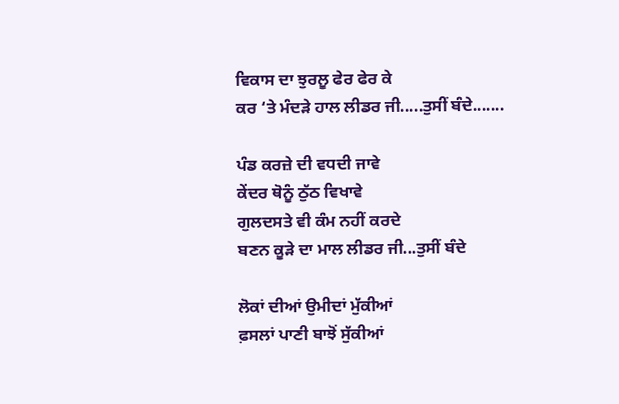ਵਿਕਾਸ ਦਾ ਝੁਰਲੂ ਫੇਰ ਫੇਰ ਕੇ
ਕਰ ‘ਤੇ ਮੰਦੜੇ ਹਾਲ ਲੀਡਰ ਜੀ.....ਤੁਸੀਂ ਬੰਦੇ.......

ਪੰਡ ਕਰਜ਼ੇ ਦੀ ਵਧਦੀ ਜਾਵੇ
ਕੇਂਦਰ ਥੋਨੂੰ ਠੁੱਠ ਵਿਖਾਵੇ
ਗੁਲਦਸਤੇ ਵੀ ਕੰਮ ਨਹੀਂ ਕਰਦੇ
ਬਣਨ ਕੂੜੇ ਦਾ ਮਾਲ ਲੀਡਰ ਜੀ...ਤੁਸੀਂ ਬੰਦੇ

ਲੋਕਾਂ ਦੀਆਂ ਉਮੀਦਾਂ ਮੁੱਕੀਆਂ
ਫ਼ਸਲਾਂ ਪਾਣੀ ਬਾਝੋਂ ਸੁੱਕੀਆਂ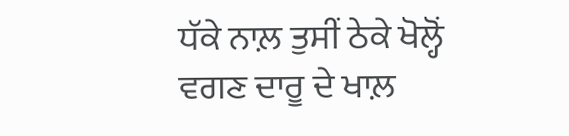ਧੱਕੇ ਨਾਲ਼ ਤੁਸੀਂ ਠੇਕੇ ਖੋਲ੍ਹੋਂ
ਵਗਣ ਦਾਰੂ ਦੇ ਖਾਲ਼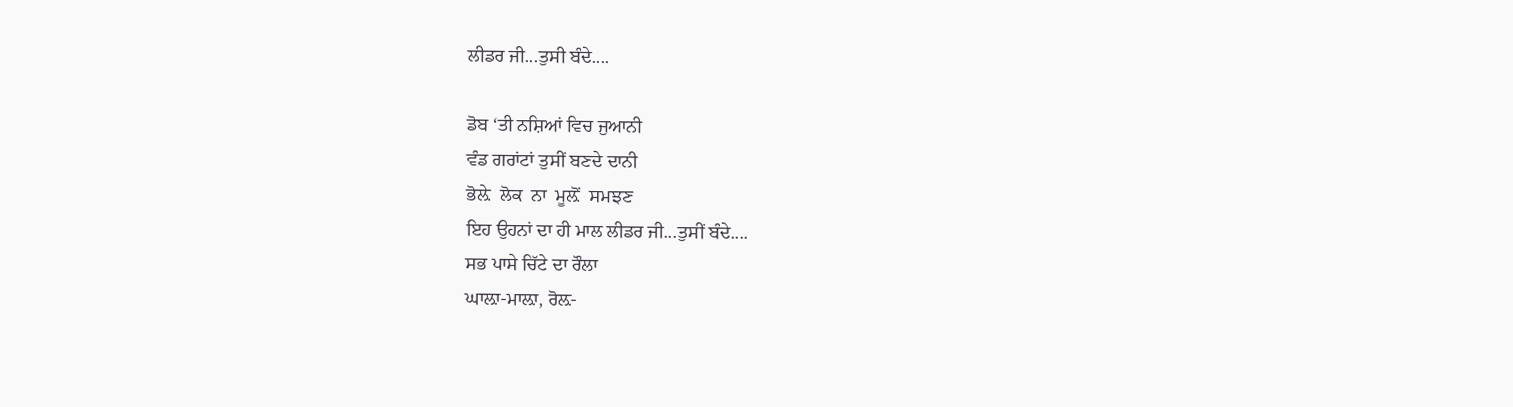ਲੀਡਰ ਜੀ...ਤੁਸੀ ਬੰਦੇ....

ਡੋਬ ‘ਤੀ ਨਸ਼ਿਆਂ ਵਿਚ ਜੁਆਨੀ
ਵੰਡ ਗਰਾਂਟਾਂ ਤੁਸੀਂ ਬਣਦੇ ਦਾਨੀ
ਭੋਲ਼ੇ  ਲੋਕ  ਨਾ  ਮੂਲ਼ੋਂ  ਸਮਝਣ
ਇਹ ਉਹਨਾਂ ਦਾ ਹੀ ਮਾਲ ਲੀਡਰ ਜੀ...ਤੁਸੀਂ ਬੰਦੇ....
ਸਭ ਪਾਸੇ ਚਿੱਟੇ ਦਾ ਰੌਲਾ
ਘਾਲ਼ਾ-ਮਾਲ਼ਾ, ਰੋਲ਼-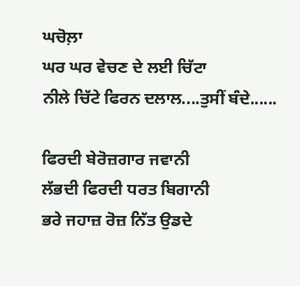ਘਚੋਲ਼ਾ
ਘਰ ਘਰ ਵੇਚਣ ਦੇ ਲਈ ਚਿੱਟਾ
ਨੀਲੇ ਚਿੱਟੇ ਫਿਰਨ ਦਲਾਲ....ਤੁਸੀਂ ਬੰਦੇ......

ਫਿਰਦੀ ਬੇਰੋਜ਼ਗਾਰ ਜਵਾਨੀ
ਲੱਭਦੀ ਫਿਰਦੀ ਧਰਤ ਬਿਗਾਨੀ
ਭਰੇ ਜਹਾਜ਼ ਰੋਜ਼ ਨਿੱਤ ਉਡਦੇ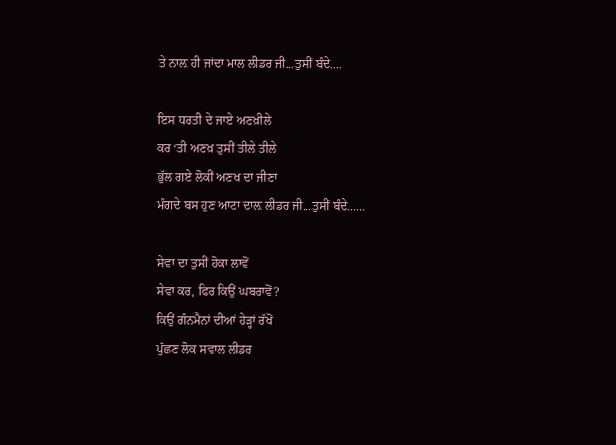ਤੇ ਨਾਲ਼ ਹੀ ਜਾਂਦਾ ਮਾਲ ਲੀਡਰ ਜੀ...ਤੁਸੀਂ ਬੰਦੇ....

ਇਸ ਧਰਤੀ ਦੇ ਜਾਏ ਅਣਖ਼ੀਲੇ
ਕਰ ‘ਤੀ ਅਣਖ਼ ਤੁਸੀਂ ਤੀਲੇ ਤੀਲੇ
ਭੁੱਲ ਗਏ ਲੋਕੀਂ ਅਣਖ ਦਾ ਜੀਣਾ
ਮੰਗਦੇ ਬਸ ਹੁਣ ਆਟਾ ਦਾਲ਼ ਲੀਡਰ ਜੀ...ਤੁਸੀਂ ਬੰਦੇ......

ਸੇਵਾ ਦਾ ਤੁਸੀਂ ਹੋਕਾ ਲਾਵੋਂ
ਸੇਵਾ ਕਰ, ਫਿਰ ਕਿਉਂ ਘਬਰਾਵੋਂ?
ਕਿਉਂ ਗੰਨਮੈਨਾਂ ਦੀਆਂ ਹੇੜ੍ਹਾਂ ਰੱਖੋਂ
ਪੁੱਛਣ ਲੋਕ ਸਵਾਲ ਲੀਡਰ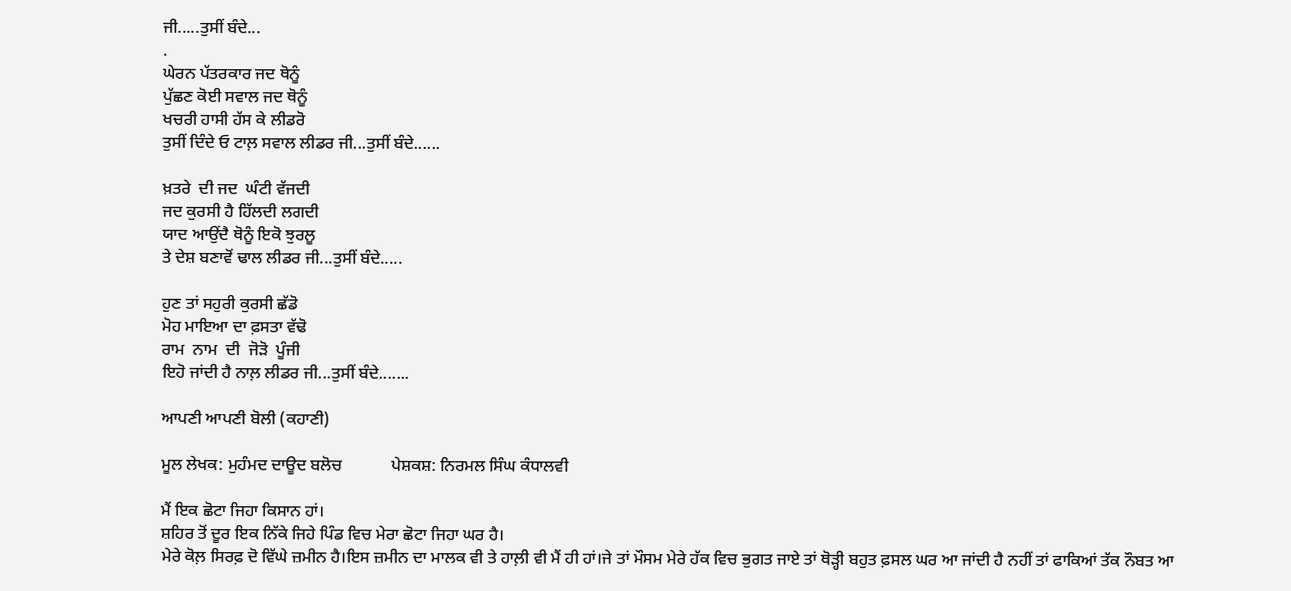ਜੀ.....ਤੁਸੀਂ ਬੰਦੇ...
.
ਘੇਰਨ ਪੱਤਰਕਾਰ ਜਦ ਥੋਨੂੰ
ਪੁੱਛਣ ਕੋਈ ਸਵਾਲ ਜਦ ਥੋਨੂੰ
ਖਚਰੀ ਹਾਸੀ ਹੱਸ ਕੇ ਲੀਡਰੋ
ਤੁਸੀਂ ਦਿੰਦੇ ਓ ਟਾਲ਼ ਸਵਾਲ ਲੀਡਰ ਜੀ...ਤੁਸੀਂ ਬੰਦੇ......

ਖ਼ਤਰੇ  ਦੀ ਜਦ  ਘੰਟੀ ਵੱਜਦੀ
ਜਦ ਕੁਰਸੀ ਹੈ ਹਿੱਲਦੀ ਲਗਦੀ
ਯਾਦ ਆਉਂਦੈ ਥੋਨੂੰ ਇਕੋ ਝੁਰਲੂ
ਤੇ ਦੇਸ਼ ਬਣਾਵੋਂ ਢਾਲ ਲੀਡਰ ਜੀ...ਤੁਸੀਂ ਬੰਦੇ.....

ਹੁਣ ਤਾਂ ਸਹੁਰੀ ਕੁਰਸੀ ਛੱਡੋ
ਮੋਹ ਮਾਇਆ ਦਾ ਫ਼ਸਤਾ ਵੱਢੋ
ਰਾਮ  ਨਾਮ  ਦੀ  ਜੋੜੋ  ਪੂੰਜੀ
ਇਹੋ ਜਾਂਦੀ ਹੈ ਨਾਲ਼ ਲੀਡਰ ਜੀ...ਤੁਸੀਂ ਬੰਦੇ.......

ਆਪਣੀ ਆਪਣੀ ਬੋਲੀ (ਕਹਾਣੀ)

ਮੂਲ ਲੇਖਕ: ਮੁਹੰਮਦ ਦਾਊਦ ਬਲੋਚ            ਪੇਸ਼ਕਸ਼: ਨਿਰਮਲ ਸਿੰਘ ਕੰਧਾਲਵੀ

ਮੈਂ ਇਕ ਛੋਟਾ ਜਿਹਾ ਕਿਸਾਨ ਹਾਂ।
ਸ਼ਹਿਰ ਤੋਂ ਦੂਰ ਇਕ ਨਿੱਕੇ ਜਿਹੇ ਪਿੰਡ ਵਿਚ ਮੇਰਾ ਛੋਟਾ ਜਿਹਾ ਘਰ ਹੈ।
ਮੇਰੇ ਕੋਲ਼ ਸਿਰਫ਼ ਦੋ ਵਿੱਘੇ ਜ਼ਮੀਨ ਹੈ।ਇਸ ਜ਼ਮੀਨ ਦਾ ਮਾਲਕ ਵੀ ਤੇ ਹਾਲ਼ੀ ਵੀ ਮੈਂ ਹੀ ਹਾਂ।ਜੇ ਤਾਂ ਮੌਸਮ ਮੇਰੇ ਹੱਕ ਵਿਚ ਭੁਗਤ ਜਾਏ ਤਾਂ ਥੋੜ੍ਹੀ ਬਹੁਤ ਫ਼ਸਲ ਘਰ ਆ ਜਾਂਦੀ ਹੈ ਨਹੀਂ ਤਾਂ ਫਾਕਿਆਂ ਤੱਕ ਨੌਬਤ ਆ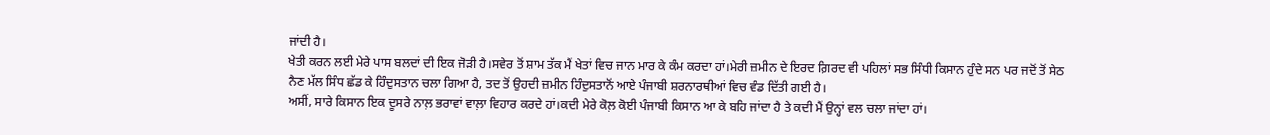ਜਾਂਦੀ ਹੈ।
ਖੇਤੀ ਕਰਨ ਲਈ ਮੇਰੇ ਪਾਸ ਬਲਦਾਂ ਦੀ ਇਕ ਜੋੜੀ ਹੈ।ਸਵੇਰ ਤੋਂ ਸ਼ਾਮ ਤੱਕ ਮੈਂ ਖੇਤਾਂ ਵਿਚ ਜਾਨ ਮਾਰ ਕੇ ਕੰਮ ਕਰਦਾ ਹਾਂ।ਮੇਰੀ ਜ਼ਮੀਨ ਦੇ ਇਰਦ ਗ਼ਿਰਦ ਵੀ ਪਹਿਲਾਂ ਸਭ ਸਿੰਧੀ ਕਿਸਾਨ ਹੁੰਦੇ ਸਨ ਪਰ ਜਦੋਂ ਤੋਂ ਸੇਠ ਨੈਣ ਮੱਲ ਸਿੰਧ ਛੱਡ ਕੇ ਹਿੰਦੁਸਤਾਨ ਚਲਾ ਗਿਆ ਹੈ, ਤਦ ਤੋਂ ਉਹਦੀ ਜ਼ਮੀਨ ਹਿੰਦੁਸਤਾਨੋਂ ਆਏ ਪੰਜਾਬੀ ਸ਼ਰਨਾਰਥੀਆਂ ਵਿਚ ਵੰਡ ਦਿੱਤੀ ਗਈ ਹੈ।
ਅਸੀਂ, ਸਾਰੇ ਕਿਸਾਨ ਇਕ ਦੂਸਰੇ ਨਾਲ਼ ਭਰਾਵਾਂ ਵਾਲ਼ਾ ਵਿਹਾਰ ਕਰਦੇ ਹਾਂ।ਕਦੀ ਮੇਰੇ ਕੋਲ਼ ਕੋਈ ਪੰਜਾਬੀ ਕਿਸਾਨ ਆ ਕੇ ਬਹਿ ਜਾਂਦਾ ਹੈ ਤੇ ਕਦੀ ਮੈਂ ਉਨ੍ਹਾਂ ਵਲ ਚਲਾ ਜਾਂਦਾ ਹਾਂ।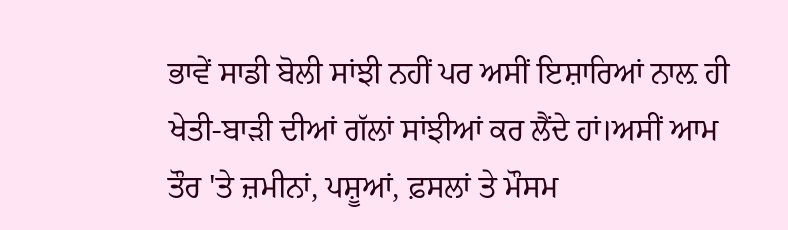ਭਾਵੇਂ ਸਾਡੀ ਬੋਲੀ ਸਾਂਝੀ ਨਹੀਂ ਪਰ ਅਸੀਂ ਇਸ਼ਾਰਿਆਂ ਨਾਲ਼ ਹੀ ਖੇਤੀ-ਬਾੜੀ ਦੀਆਂ ਗੱਲਾਂ ਸਾਂਝੀਆਂ ਕਰ ਲੈਂਦੇ ਹਾਂ।ਅਸੀਂ ਆਮ ਤੌਰ 'ਤੇ ਜ਼ਮੀਨਾਂ, ਪਸ਼ੂਆਂ, ਫ਼ਸਲਾਂ ਤੇ ਮੌਸਮ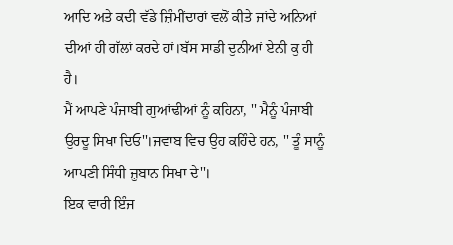ਆਦਿ ਅਤੇ ਕਦੀ ਵੱਡੇ ਜ਼ਿੰਮੀਂਦਾਰਾਂ ਵਲੋਂ ਕੀਤੇ ਜਾਂਦੇ ਅਨਿਆਂ ਦੀਆਂ ਹੀ ਗੱਲਾਂ ਕਰਦੇ ਹਾਂ।ਬੱਸ ਸਾਡੀ ਦੁਨੀਆਂ ਏਨੀ ਕੁ ਹੀ ਹੈ।
ਮੈਂ ਆਪਣੇ ਪੰਜਾਬੀ ਗੁਆਂਢੀਆਂ ਨੂੰ ਕਹਿਨਾ, '' ਮੈਨੂੰ ਪੰਜਾਬੀ ਉਰਦੂ ਸਿਖਾ ਦਿਓ''।ਜਵਾਬ ਵਿਚ ਉਹ ਕਹਿੰਦੇ ਹਨ, '' ਤੂੰ ਸਾਨੂੰ ਆਪਣੀ ਸਿੰਧੀ ਜ਼ੁਬਾਨ ਸਿਖਾ ਦੇ''।
ਇਕ ਵਾਰੀ ਇੰਜ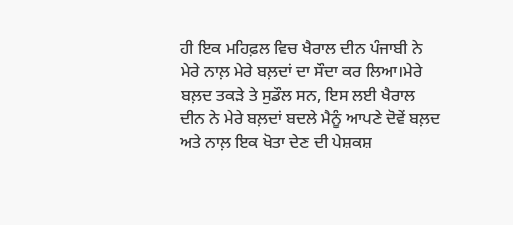ਹੀ ਇਕ ਮਹਿਫ਼ਲ ਵਿਚ ਖੈਰਾਲ ਦੀਨ ਪੰਜਾਬੀ ਨੇ ਮੇਰੇ ਨਾਲ਼ ਮੇਰੇ ਬਲ਼ਦਾਂ ਦਾ ਸੌਦਾ ਕਰ ਲਿਆ।ਮੇਰੇ ਬਲ਼ਦ ਤਕੜੇ ਤੇ ਸੁਡੌਲ ਸਨ, ਇਸ ਲਈ ਖੈਰਾਲ ਦੀਨ ਨੇ ਮੇਰੇ ਬਲ਼ਦਾਂ ਬਦਲੇ ਮੈਨੂੰ ਆਪਣੇ ਦੋਵੇਂ ਬਲ਼ਦ ਅਤੇ ਨਾਲ਼ ਇਕ ਖੋਤਾ ਦੇਣ ਦੀ ਪੇਸ਼ਕਸ਼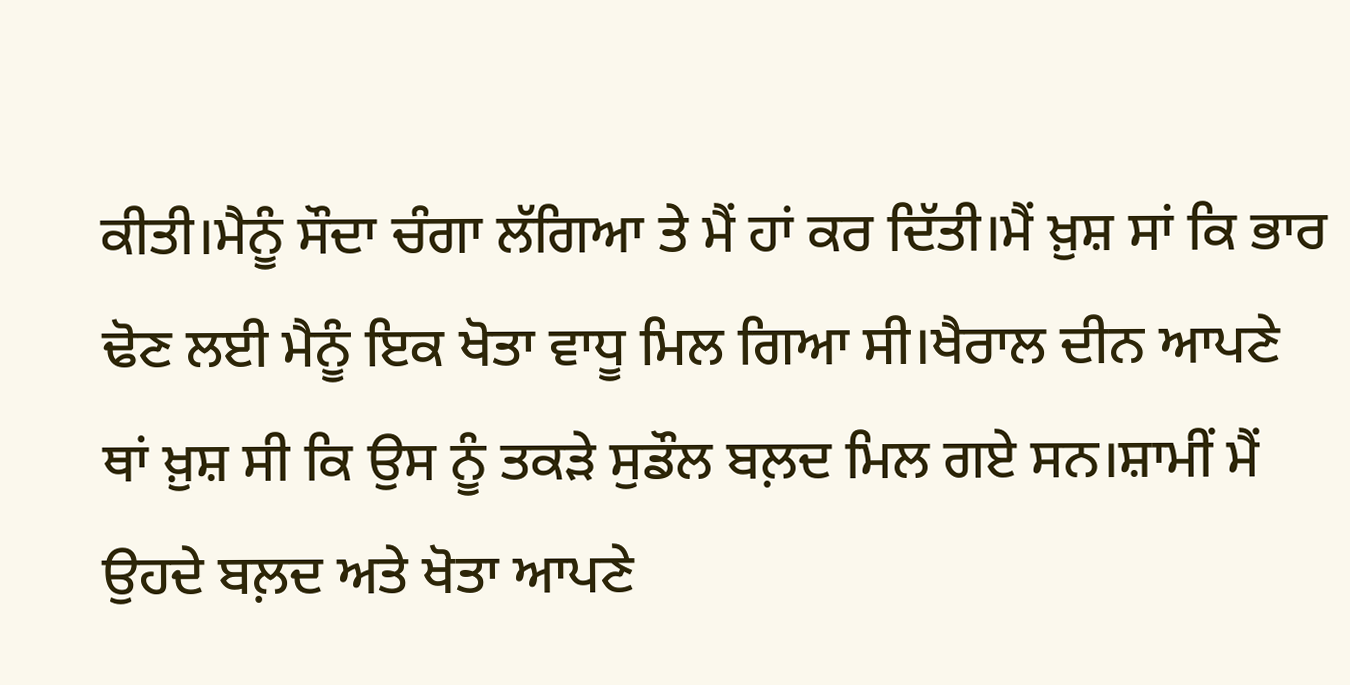ਕੀਤੀ।ਮੈਨੂੰ ਸੌਦਾ ਚੰਗਾ ਲੱਗਿਆ ਤੇ ਮੈਂ ਹਾਂ ਕਰ ਦਿੱਤੀ।ਮੈਂ ਖ਼ੁਸ਼ ਸਾਂ ਕਿ ਭਾਰ ਢੋਣ ਲਈ ਮੈਨੂੰ ਇਕ ਖੋਤਾ ਵਾਧੂ ਮਿਲ ਗਿਆ ਸੀ।ਖੈਰਾਲ ਦੀਨ ਆਪਣੇ ਥਾਂ ਖ਼ੁਸ਼ ਸੀ ਕਿ ਉਸ ਨੂੰ ਤਕੜੇ ਸੁਡੌਲ ਬਲ਼ਦ ਮਿਲ ਗਏ ਸਨ।ਸ਼ਾਮੀਂ ਮੈਂ ਉਹਦੇ ਬਲ਼ਦ ਅਤੇ ਖੋਤਾ ਆਪਣੇ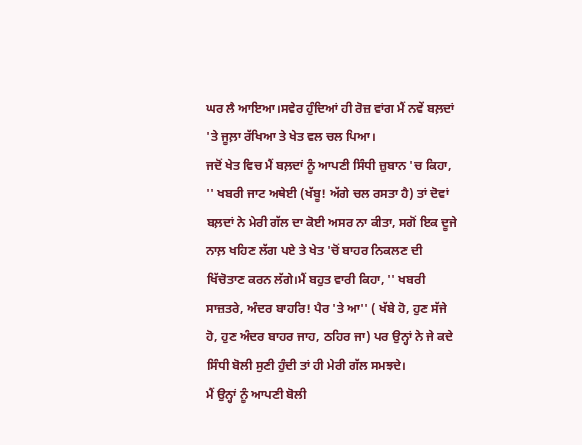ਘਰ ਲੈ ਆਇਆ।ਸਵੇਰ ਹੁੰਦਿਆਂ ਹੀ ਰੋਜ਼ ਵਾਂਗ ਮੈਂ ਨਵੇਂ ਬਲ਼ਦਾਂ 'ਤੇ ਜੂਲ਼ਾ ਰੱਖਿਆ ਤੇ ਖੇਤ ਵਲ ਚਲ ਪਿਆ।
ਜਦੋਂ ਖੇਤ ਵਿਚ ਮੈਂ ਬਲ਼ਦਾਂ ਨੂੰ ਆਪਣੀ ਸਿੰਧੀ ਜ਼ੁਬਾਨ 'ਚ ਕਿਹਾ, '' ਖਬਰੀ ਜਾਟ ਅਥੇਈ (ਖੱਬੂ! ਅੱਗੇ ਚਲ ਰਸਤਾ ਹੈ) ਤਾਂ ਦੋਵਾਂ ਬਲ਼ਦਾਂ ਨੇ ਮੇਰੀ ਗੱਲ ਦਾ ਕੋਈ ਅਸਰ ਨਾ ਕੀਤਾ, ਸਗੋਂ ਇਕ ਦੂਜੇ ਨਾਲ਼ ਖਹਿਣ ਲੱਗ ਪਏ ਤੇ ਖੇਤ 'ਚੋਂ ਬਾਹਰ ਨਿਕਲਣ ਦੀ ਖਿੱਚੋਤਾਣ ਕਰਨ ਲੱਗੇ।ਮੈਂ ਬਹੁਤ ਵਾਰੀ ਕਿਹਾ, '' ਖਬਰੀ ਸਾਜ਼ਤਰੇ, ਅੰਦਰ ਬਾਹਰਿ! ਪੈਰ 'ਤੇ ਆ'' ( ਖੱਬੇ ਹੋ, ਹੁਣ ਸੱਜੇ ਹੋ, ਹੁਣ ਅੰਦਰ ਬਾਹਰ ਜਾਹ, ਠਹਿਰ ਜਾ) ਪਰ ਉਨ੍ਹਾਂ ਨੇ ਜੇ ਕਦੇ ਸਿੰਧੀ ਬੋਲੀ ਸੁਣੀ ਹੁੰਦੀ ਤਾਂ ਹੀ ਮੇਰੀ ਗੱਲ ਸਮਝਦੇ।
ਮੈਂ ਉਨ੍ਹਾਂ ਨੂੰ ਆਪਣੀ ਬੋਲੀ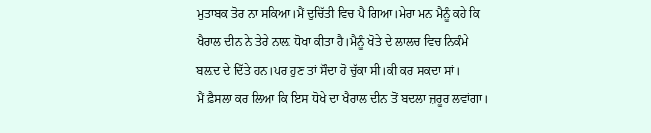ਮੁਤਾਬਕ ਤੋਰ ਨਾ ਸਕਿਆ।ਮੈਂ ਦੁਚਿੱਤੀ ਵਿਚ ਪੈ ਗਿਆ।ਮੇਰਾ ਮਨ ਮੈਨੂੰ ਕਹੇ ਕਿ ਖੈਰਾਲ ਦੀਨ ਨੇ ਤੇਰੇ ਨਾਲ਼ ਧੋਖਾ ਕੀਤਾ ਹੈ।ਮੈਨੂੰ ਖੋਤੇ ਦੇ ਲਾਲਚ ਵਿਚ ਨਿਕੰਮੇ ਬਲ਼ਦ ਦੇ ਦਿੱਤੇ ਹਨ।ਪਰ ਹੁਣ ਤਾਂ ਸੌਦਾ ਹੋ ਚੁੱਕਾ ਸੀ।ਕੀ ਕਰ ਸਕਦਾ ਸਾਂ।
ਮੈਂ ਫ਼ੈਸਲਾ ਕਰ ਲਿਆ ਕਿ ਇਸ ਧੋਖੇ ਦਾ ਖੈਰਾਲ ਦੀਨ ਤੋਂ ਬਦਲਾ ਜ਼ਰੂਰ ਲਵਾਂਗਾ।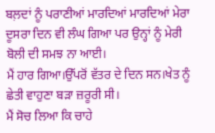ਬਲ਼ਦਾਂ ਨੂੰ ਪਰਾਣੀਆਂ ਮਾਰਦਿਆਂ ਮਾਰਦਿਆਂ ਮੇਰਾ ਦੂਸਰਾ ਦਿਨ ਵੀ ਲੰਘ ਗਿਆ ਪਰ ਉਨ੍ਹਾਂ ਨੂੰ ਮੇਰੀ ਬੋਲੀ ਦੀ ਸਮਝ ਨਾ ਆਈ।
ਮੈਂ ਹਾਰ ਗਿਆ।ਉੱਪਰੋਂ ਵੱਤਰ ਦੇ ਦਿਨ ਸਨ।ਖੇਤ ਨੂੰ ਛੇਤੀ ਵਾਹੁਣਾ ਬੜਾ ਜ਼ਰੂਰੀ ਸੀ।
ਮੈਂ ਸੋਚ ਲਿਆ ਕਿ ਚਾਹੇ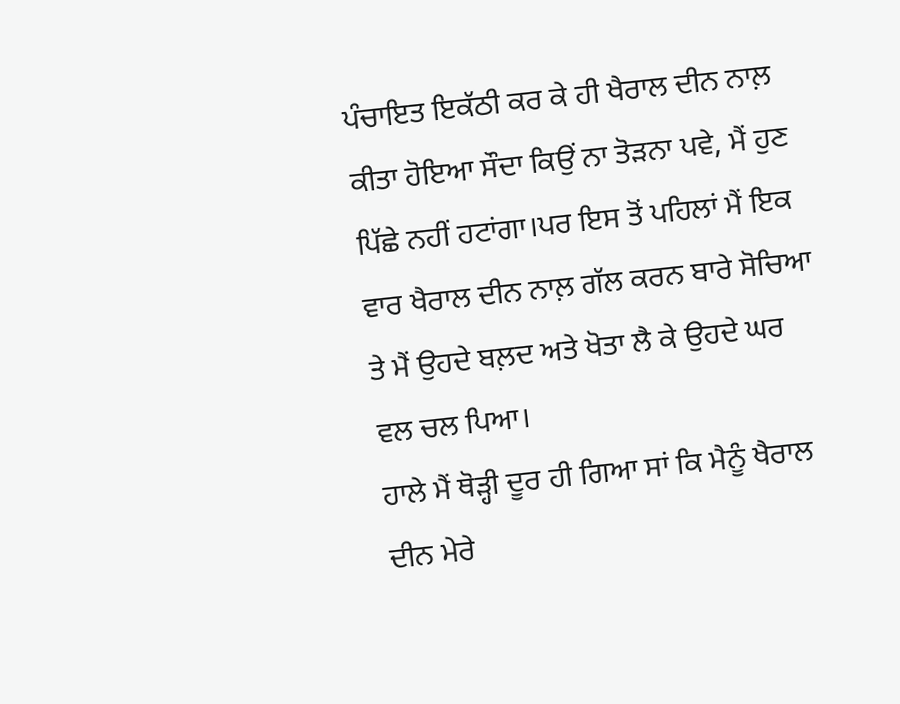ਪੰਚਾਇਤ ਇਕੱਠੀ ਕਰ ਕੇ ਹੀ ਖੈਰਾਲ ਦੀਨ ਨਾਲ਼ ਕੀਤਾ ਹੋਇਆ ਸੌਦਾ ਕਿਉਂ ਨਾ ਤੋੜਨਾ ਪਵੇ, ਮੈਂ ਹੁਣ ਪਿੱਛੇ ਨਹੀਂ ਹਟਾਂਗਾ।ਪਰ ਇਸ ਤੋਂ ਪਹਿਲਾਂ ਮੈਂ ਇਕ ਵਾਰ ਖੈਰਾਲ ਦੀਨ ਨਾਲ਼ ਗੱਲ ਕਰਨ ਬਾਰੇ ਸੋਚਿਆ ਤੇ ਮੈਂ ਉਹਦੇ ਬਲ਼ਦ ਅਤੇ ਖੋਤਾ ਲੈ ਕੇ ਉਹਦੇ ਘਰ ਵਲ ਚਲ ਪਿਆ।
ਹਾਲੇ ਮੈਂ ਥੋੜ੍ਹੀ ਦੂਰ ਹੀ ਗਿਆ ਸਾਂ ਕਿ ਮੈਨੂੰ ਖੈਰਾਲ ਦੀਨ ਮੇਰੇ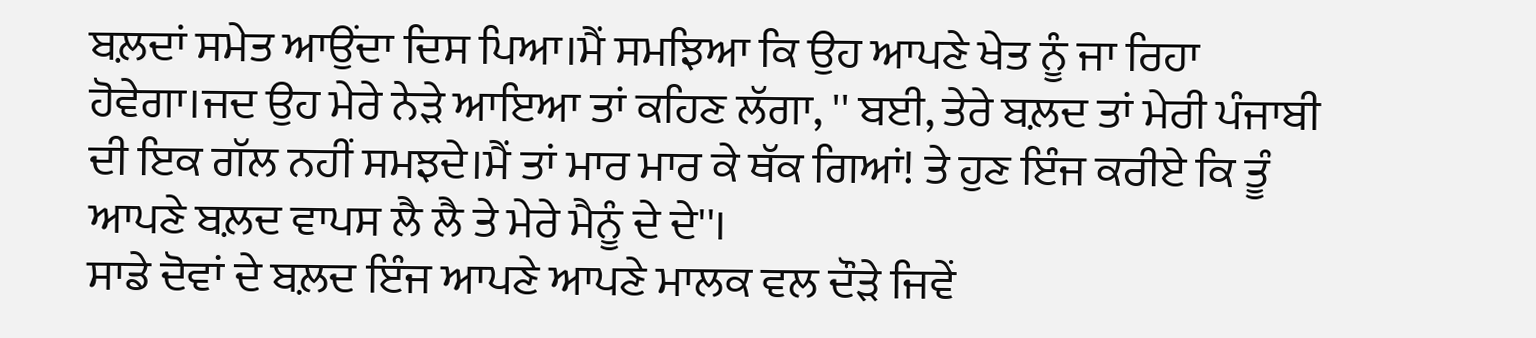ਬਲ਼ਦਾਂ ਸਮੇਤ ਆਉਂਦਾ ਦਿਸ ਪਿਆ।ਮੈਂ ਸਮਝਿਆ ਕਿ ਉਹ ਆਪਣੇ ਖੇਤ ਨੂੰ ਜਾ ਰਿਹਾ ਹੋਵੇਗਾ।ਜਦ ਉਹ ਮੇਰੇ ਨੇੜੇ ਆਇਆ ਤਾਂ ਕਹਿਣ ਲੱਗਾ, '' ਬਈ, ਤੇਰੇ ਬਲ਼ਦ ਤਾਂ ਮੇਰੀ ਪੰਜਾਬੀ ਦੀ ਇਕ ਗੱਲ ਨਹੀਂ ਸਮਝਦੇ।ਮੈਂ ਤਾਂ ਮਾਰ ਮਾਰ ਕੇ ਥੱਕ ਗਿਆਂ! ਤੇ ਹੁਣ ਇੰਜ ਕਰੀਏ ਕਿ ਤੂੰ ਆਪਣੇ ਬਲ਼ਦ ਵਾਪਸ ਲੈ ਲੈ ਤੇ ਮੇਰੇ ਮੈਨੂੰ ਦੇ ਦੇ''।
ਸਾਡੇ ਦੋਵਾਂ ਦੇ ਬਲ਼ਦ ਇੰਜ ਆਪਣੇ ਆਪਣੇ ਮਾਲਕ ਵਲ ਦੌੜੇ ਜਿਵੇਂ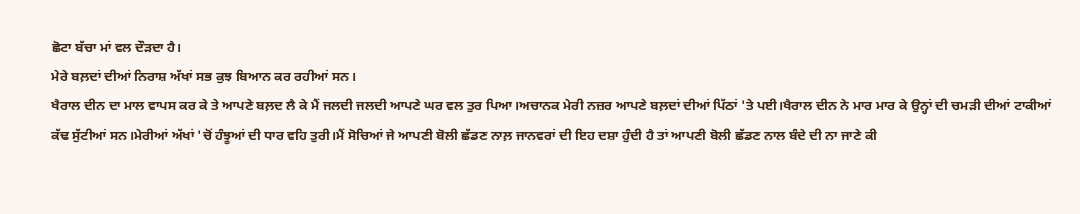ਛੋਟਾ ਬੱਚਾ ਮਾਂ ਵਲ ਦੌੜਦਾ ਹੈ।
ਮੇਰੇ ਬਲ਼ਦਾਂ ਦੀਆਂ ਨਿਰਾਸ਼ ਅੱਖਾਂ ਸਭ ਕੁਝ ਬਿਆਨ ਕਰ ਰਹੀਆਂ ਸਨ।
ਖੈਰਾਲ ਦੀਨ ਦਾ ਮਾਲ ਵਾਪਸ ਕਰ ਕੇ ਤੇ ਆਪਣੇ ਬਲ਼ਦ ਲੈ ਕੇ ਮੈਂ ਜਲਦੀ ਜਲਦੀ ਆਪਣੇ ਘਰ ਵਲ ਤੁਰ ਪਿਆ।ਅਚਾਨਕ ਮੇਰੀ ਨਜ਼ਰ ਆਪਣੇ ਬਲ਼ਦਾਂ ਦੀਆਂ ਪਿੱਠਾਂ 'ਤੇ ਪਈ।ਖੈਰਾਲ ਦੀਨ ਨੇ ਮਾਰ ਮਾਰ ਕੇ ਉਨ੍ਹਾਂ ਦੀ ਚਮੜੀ ਦੀਆਂ ਟਾਕੀਆਂ ਕੱਢ ਸੁੱਟੀਆਂ ਸਨ।ਮੇਰੀਆਂ ਅੱਖਾਂ 'ਚੋਂ ਹੰਝੂਆਂ ਦੀ ਧਾਰ ਵਹਿ ਤੁਰੀ।ਮੈਂ ਸੋਚਿਆਂ ਜੇ ਆਪਣੀ ਬੋਲੀ ਛੱਡਣ ਨਾਲ਼ ਜਾਨਵਰਾਂ ਦੀ ਇਹ ਦਸ਼ਾ ਹੁੰਦੀ ਹੈ ਤਾਂ ਆਪਣੀ ਬੋਲੀ ਛੱਡਣ ਨਾਲ ਬੰਦੇ ਦੀ ਨਾ ਜਾਣੇ ਕੀ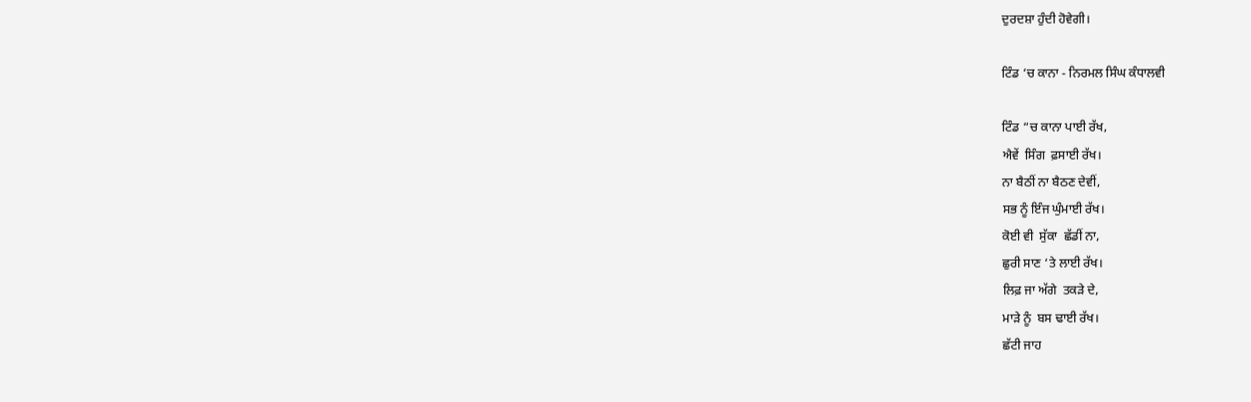ਦੁਰਦਸ਼ਾ ਹੁੰਦੀ ਹੋਵੇਗੀ।

ਟਿੰਡ ‘ਚ ਕਾਨਾ - ਨਿਰਮਲ ਸਿੰਘ ਕੰਧਾਲਵੀ

ਟਿੰਡ “ਚ ਕਾਨਾ ਪਾਈ ਰੱਖ,
ਐਵੇਂ  ਸਿੰਗ  ਫ਼ਸਾਈ ਰੱਖ।
ਨਾ ਬੈਠੀਂ ਨਾ ਬੈਠਣ ਦੇਵੀਂ,
ਸਭ ਨੂੰ ਇੰਜ ਘੁੰਮਾਈ ਰੱਖ।
ਕੋਈ ਵੀ  ਸੁੱਕਾ  ਛੱਡੀਂ ਨਾ,
ਛੁਰੀ ਸਾਣ ‘ਤੇ ਲਾਈ ਰੱਖ।
ਲਿਫ਼ ਜਾ ਅੱਗੇ  ਤਕੜੇ ਦੇ,
ਮਾੜੇ ਨੂੰ  ਬਸ ਢਾਈ ਰੱਖ।
ਛੱਟੀ ਜਾਹ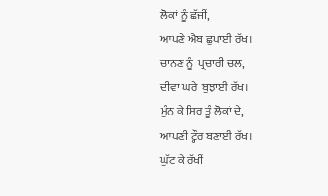ਲੋਕਾਂ ਨੂੰ ਛੱਜੀਂ,
ਆਪਣੇ ਐਬ ਛੁਪਾਈ ਰੱਖ।
ਚਾਨਣ ਨੂੰ  ਪ੍ਰਚਾਰੀ ਚਲ,
ਦੀਵਾ ਘਰੇ  ਬੁਝਾਈ ਰੱਖ।
ਮੁੰਨ ਕੇ ਸਿਰ ਤੂੰ ਲੋਕਾਂ ਦੇ,
ਆਪਣੀ ਟ੍ਹੌਰ ਬਣਾਈ ਰੱਖ।
ਘੁੱਟ ਕੇ ਰੱਖੀਂ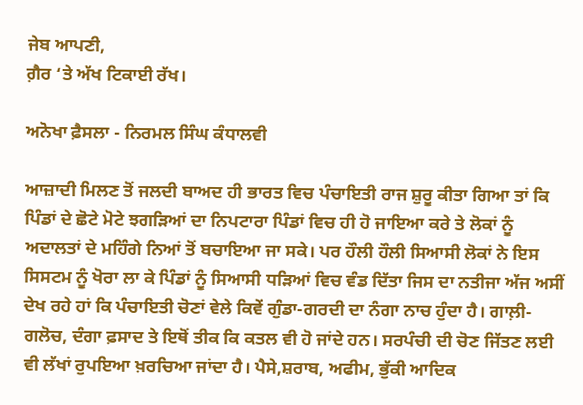ਜੇਬ ਆਪਣੀ,
ਗ਼ੈਰ ‘ਤੇ ਅੱਖ ਟਿਕਾਈ ਰੱਖ।

ਅਨੋਖਾ ਫ਼ੈਸਲਾ - ਨਿਰਮਲ ਸਿੰਘ ਕੰਧਾਲਵੀ

ਆਜ਼ਾਦੀ ਮਿਲਣ ਤੋਂ ਜਲਦੀ ਬਾਅਦ ਹੀ ਭਾਰਤ ਵਿਚ ਪੰਚਾਇਤੀ ਰਾਜ ਸ਼ੁਰੂ ਕੀਤਾ ਗਿਆ ਤਾਂ ਕਿ ਪਿੰਡਾਂ ਦੇ ਛੋਟੇ ਮੋਟੇ ਝਗੜਿਆਂ ਦਾ ਨਿਪਟਾਰਾ ਪਿੰਡਾਂ ਵਿਚ ਹੀ ਹੋ ਜਾਇਆ ਕਰੇ ਤੇ ਲੋਕਾਂ ਨੂੰ ਅਦਾਲਤਾਂ ਦੇ ਮਹਿੰਗੇ ਨਿਆਂ ਤੋਂ ਬਚਾਇਆ ਜਾ ਸਕੇ। ਪਰ ਹੌਲੀ ਹੌਲੀ ਸਿਆਸੀ ਲੋਕਾਂ ਨੇ ਇਸ ਸਿਸਟਮ ਨੂੰ ਖੋਰਾ ਲਾ ਕੇ ਪਿੰਡਾਂ ਨੂੰ ਸਿਆਸੀ ਧੜਿਆਂ ਵਿਚ ਵੰਡ ਦਿੱਤਾ ਜਿਸ ਦਾ ਨਤੀਜਾ ਅੱਜ ਅਸੀਂ ਦੇਖ ਰਹੇ ਹਾਂ ਕਿ ਪੰਚਾਇਤੀ ਚੋਣਾਂ ਵੇਲੇ ਕਿਵੇਂ ਗੁੰਡਾ-ਗਰਦੀ ਦਾ ਨੰਗਾ ਨਾਚ ਹੁੰਦਾ ਹੈ। ਗਾਲ਼ੀ-ਗਲੋਚ, ਦੰਗਾ ਫ਼ਸਾਦ ਤੇ ਇਥੋਂ ਤੀਕ ਕਿ ਕਤਲ ਵੀ ਹੋ ਜਾਂਦੇ ਹਨ। ਸਰਪੰਚੀ ਦੀ ਚੋਣ ਜਿੱਤਣ ਲਈ ਵੀ ਲੱਖਾਂ ਰੁਪਇਆ ਖ਼ਰਚਿਆ ਜਾਂਦਾ ਹੈ। ਪੈਸੇ,ਸ਼ਰਾਬ, ਅਫੀਮ, ਭੁੱਕੀ ਆਦਿਕ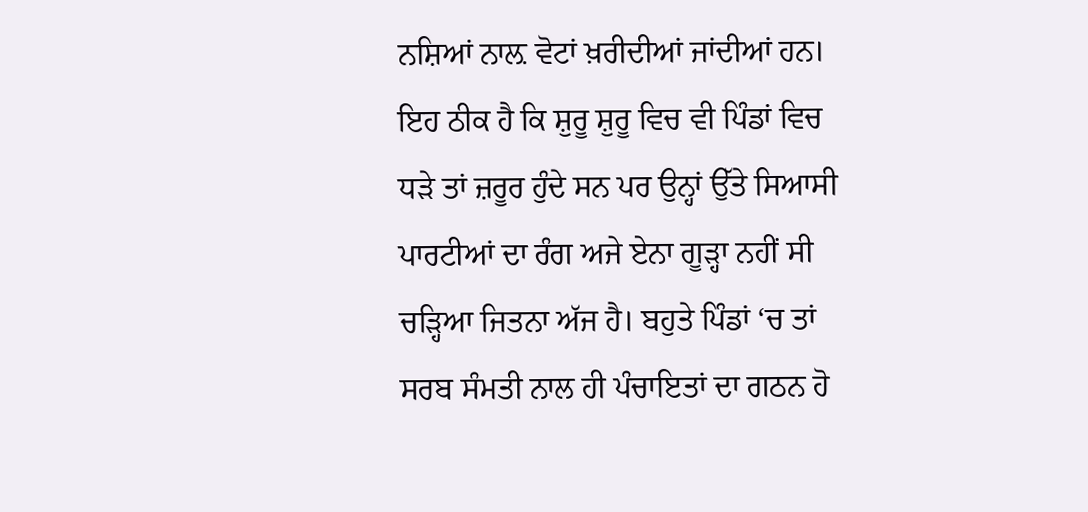ਨਸ਼ਿਆਂ ਨਾਲ਼ ਵੋਟਾਂ ਖ਼ਰੀਦੀਆਂ ਜਾਂਦੀਆਂ ਹਨ।
ਇਹ ਠੀਕ ਹੈ ਕਿ ਸ਼ੁਰੂ ਸ਼ੁਰੂ ਵਿਚ ਵੀ ਪਿੰਡਾਂ ਵਿਚ ਧੜੇ ਤਾਂ ਜ਼ਰੂਰ ਹੁੰਦੇ ਸਨ ਪਰ ਉਨ੍ਹਾਂ ਉੱਤੇ ਸਿਆਸੀ ਪਾਰਟੀਆਂ ਦਾ ਰੰਗ ਅਜੇ ਏਨਾ ਗੂੜ੍ਹਾ ਨਹੀਂ ਸੀ ਚੜ੍ਹਿਆ ਜਿਤਨਾ ਅੱਜ ਹੈ। ਬਹੁਤੇ ਪਿੰਡਾਂ ‘ਚ ਤਾਂ ਸਰਬ ਸੰਮਤੀ ਨਾਲ ਹੀ ਪੰਚਾਇਤਾਂ ਦਾ ਗਠਨ ਹੋ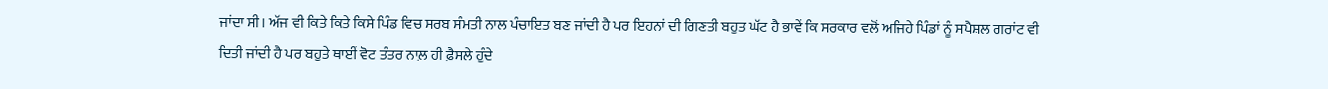ਜਾਂਦਾ ਸੀ। ਅੱਜ ਵੀ ਕਿਤੇ ਕਿਤੇ ਕਿਸੇ ਪਿੰਡ ਵਿਚ ਸਰਬ ਸੰਮਤੀ ਨਾਲ ਪੰਚਾਇਤ ਬਣ ਜਾਂਦੀ ਹੈ ਪਰ ਇਹਨਾਂ ਦੀ ਗਿਣਤੀ ਬਹੁਤ ਘੱਟ ਹੈ ਭਾਵੇਂ ਕਿ ਸਰਕਾਰ ਵਲੋਂ ਅਜਿਹੇ ਪਿੰਡਾਂ ਨੂੰ ਸਪੈਸ਼ਲ ਗਰਾਂਟ ਵੀ ਦਿਤੀ ਜਾਂਦੀ ਹੈ ਪਰ ਬਹੁਤੇ ਥਾਈਂ ਵੋਟ ਤੰਤਰ ਨਾਲ਼ ਹੀ ਫ਼ੈਸਲੇ ਹੁੰਦੇ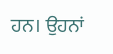ਹਨ। ਉਹਨਾਂ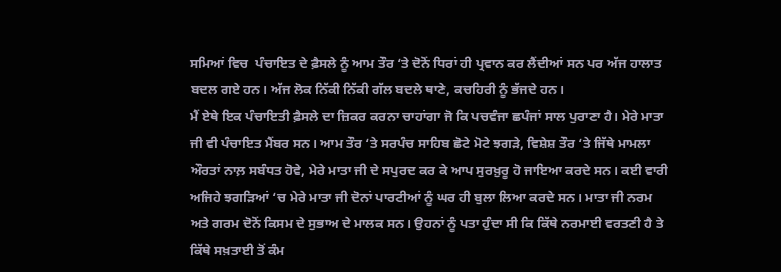ਸਮਿਆਂ ਵਿਚ  ਪੰਚਾਇਤ ਦੇ ਫ਼ੈਸਲੇ ਨੂੰ ਆਮ ਤੌਰ ‘ਤੇ ਦੋਨੋਂ ਧਿਰਾਂ ਹੀ ਪ੍ਰਵਾਨ ਕਰ ਲੈਂਦੀਆਂ ਸਨ ਪਰ ਅੱਜ ਹਾਲਾਤ ਬਦਲ ਗਏ ਹਨ। ਅੱਜ ਲੋਕ ਨਿੱਕੀ ਨਿੱਕੀ ਗੱਲ ਬਦਲੇ ਥਾਣੇ, ਕਚਹਿਰੀ ਨੂੰ ਭੱਜਦੇ ਹਨ।
ਮੈਂ ਏਥੇ ਇਕ ਪੰਚਾਇਤੀ ਫ਼ੈਸਲੇ ਦਾ ਜ਼ਿਕਰ ਕਰਨਾ ਚਾਹਾਂਗਾ ਜੋ ਕਿ ਪਚਵੰਜਾ ਛਪੰਜਾਂ ਸਾਲ ਪੁਰਾਣਾ ਹੈ। ਮੇਰੇ ਮਾਤਾ ਜੀ ਵੀ ਪੰਚਾਇਤ ਮੈਂਬਰ ਸਨ। ਆਮ ਤੌਰ ‘ਤੇ ਸਰਪੰਚ ਸਾਹਿਬ ਛੋਟੇ ਮੋਟੇ ਝਗੜੇ, ਵਿਸ਼ੇਸ਼ ਤੌਰ ‘ਤੇ ਜਿੱਥੇ ਮਾਮਲਾ ਔਰਤਾਂ ਨਾਲ਼ ਸਬੰਧਤ ਹੋਵੇ, ਮੇਰੇ ਮਾਤਾ ਜੀ ਦੇ ਸਪੁਰਦ ਕਰ ਕੇ ਆਪ ਸੁਰਖ਼ੁਰੂ ਹੋ ਜਾਇਆ ਕਰਦੇ ਸਨ। ਕਈ ਵਾਰੀ ਅਜਿਹੇ ਝਗੜਿਆਂ ‘ਚ ਮੇਰੇ ਮਾਤਾ ਜੀ ਦੋਨਾਂ ਪਾਰਟੀਆਂ ਨੂੰ ਘਰ ਹੀ ਬੁਲਾ ਲਿਆ ਕਰਦੇ ਸਨ। ਮਾਤਾ ਜੀ ਨਰਮ ਅਤੇ ਗਰਮ ਦੋਨੋਂ ਕਿਸਮ ਦੇ ਸੁਭਾਅ ਦੇ ਮਾਲਕ ਸਨ। ਉਹਨਾਂ ਨੂੰ ਪਤਾ ਹੁੰਦਾ ਸੀ ਕਿ ਕਿੱਥੇ ਨਰਮਾਈ ਵਰਤਣੀ ਹੈ ਤੇ ਕਿੱਥੇ ਸਖ਼ਤਾਈ ਤੋਂ ਕੰਮ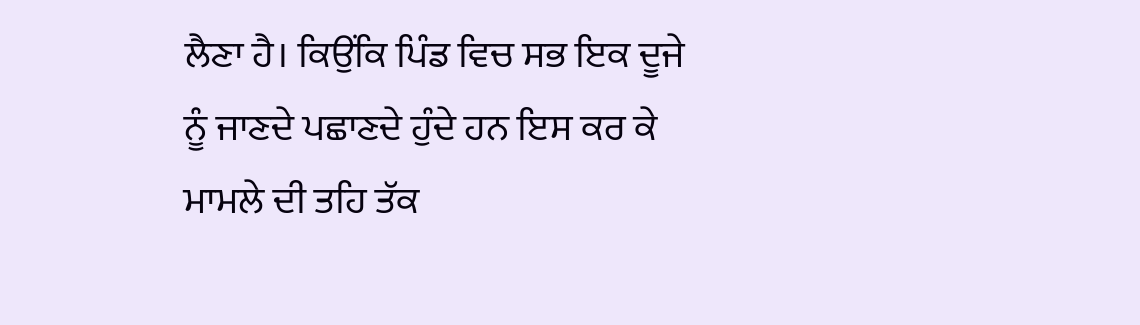ਲੈਣਾ ਹੈ। ਕਿਉਂਕਿ ਪਿੰਡ ਵਿਚ ਸਭ ਇਕ ਦੂਜੇ ਨੂੰ ਜਾਣਦੇ ਪਛਾਣਦੇ ਹੁੰਦੇ ਹਨ ਇਸ ਕਰ ਕੇ ਮਾਮਲੇ ਦੀ ਤਹਿ ਤੱਕ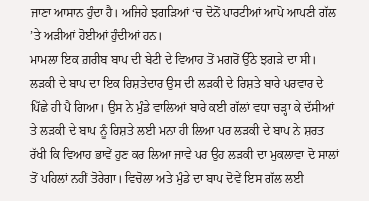ਜਾਣਾ ਆਸਾਨ ਹੁੰਦਾ ਹੈ। ਅਜਿਹੇ ਝਗੜਿਆਂ ‘ਚ ਦੋਨੋਂ ਪਾਰਟੀਆਂ ਆਪੋ ਆਪਣੀ ਗੱਲ ’ਤੇ ਅੜੀਆਂ ਹੋਈਆਂ ਹੁੰਦੀਆਂ ਹਨ।
ਮਾਮਲਾ ਇਕ ਗ਼ਰੀਬ ਬਾਪ ਦੀ ਬੇਟੀ ਦੇ ਵਿਆਹ ਤੋਂ ਮਗਰੋਂ ਉੱਠੇ ਝਗੜੇ ਦਾ ਸੀ। ਲੜਕੀ ਦੇ ਬਾਪ ਦਾ ਇਕ ਰਿਸ਼ਤੇਦਾਰ ਉਸ ਦੀ ਲੜਕੀ ਦੇ ਰਿਸ਼ਤੇ ਬਾਰੇ ਪਰਵਾਰ ਦੇ ਪਿੱਛੇ ਹੀ ਪੈ ਗਿਆ। ਉਸ ਨੇ ਮੁੰਡੇ ਵਾਲਿਆਂ ਬਾਰੇ ਕਈ ਗੱਲਾਂ ਵਧਾ ਚੜ੍ਹਾ ਕੇ ਦੱਸੀਆਂ ਤੇ ਲੜਕੀ ਦੇ ਬਾਪ ਨੂੰ ਰਿਸ਼ਤੇ ਲਈ ਮਨਾ ਹੀ ਲਿਆ ਪਰ ਲੜਕੀ ਦੇ ਬਾਪ ਨੇ ਸ਼ਰਤ ਰੱਖੀ ਕਿ ਵਿਆਹ ਭਾਵੇਂ ਹੁਣ ਕਰ ਲਿਆ ਜਾਵੇ ਪਰ ਉਹ ਲੜਕੀ ਦਾ ਮੁਕਲਾਵਾ ਦੋ ਸਾਲਾਂ ਤੋਂ ਪਹਿਲਾਂ ਨਹੀਂ ਤੋਰੇਗਾ। ਵਿਚੋਲਾ ਅਤੇ ਮੁੰਡੇ ਦਾ ਬਾਪ ਦੋਵੇਂ ਇਸ ਗੱਲ ਲਈ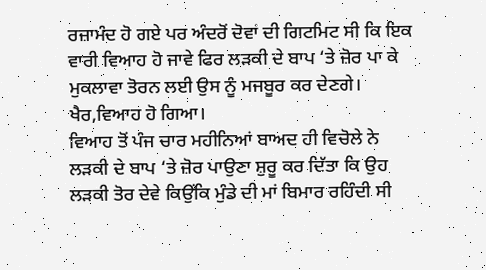ਰਜ਼ਾਮੰਦ ਹੋ ਗਏ ਪਰ ਅੰਦਰੋਂ ਦੋਵਾਂ ਦੀ ਗਿਟਮਿਟ ਸੀ ਕਿ ਇਕ ਵਾਰੀ ਵਿਆਹ ਹੋ ਜਾਵੇ ਫਿਰ ਲੜਕੀ ਦੇ ਬਾਪ ‘ਤੇ ਜ਼ੋਰ ਪਾ ਕੇ ਮੁਕਲਾਵਾ ਤੋਰਨ ਲਈ ਉਸ ਨੂੰ ਮਜਬੂਰ ਕਰ ਦੇਣਗੇ। ਖੈਰ,ਵਿਆਹ ਹੋ ਗਿਆ।
ਵਿਆਹ ਤੋਂ ਪੰਜ ਚਾਰ ਮਹੀਨਿਆਂ ਬਾਅਦ ਹੀ ਵਿਚੋਲੇ ਨੇ ਲੜਕੀ ਦੇ ਬਾਪ ‘ਤੇ ਜ਼ੋਰ ਪਾਉਣਾ ਸ਼ੁਰੂ ਕਰ ਦਿੱਤਾ ਕਿ ਉਹ ਲੜਕੀ ਤੋਰ ਦੇਵੇ ਕਿਉਂਕਿ ਮੁੰਡੇ ਦੀ ਮਾਂ ਬਿਮਾਰ ਰਹਿੰਦੀ ਸੀ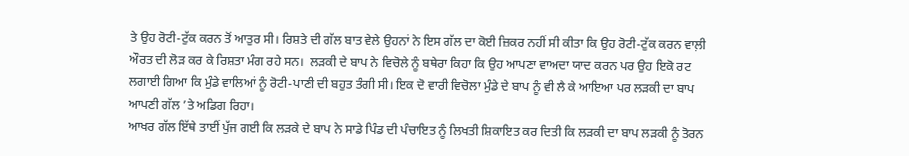ਤੇ ਉਹ ਰੋਟੀ-ਟੁੱਕ ਕਰਨ ਤੋਂ ਆਤੁਰ ਸੀ। ਰਿਸ਼ਤੇ ਦੀ ਗੱਲ ਬਾਤ ਵੇਲੇ ਉਹਨਾਂ ਨੇ ਇਸ ਗੱਲ ਦਾ ਕੋਈ ਜ਼ਿਕਰ ਨਹੀਂ ਸੀ ਕੀਤਾ ਕਿ ਉਹ ਰੋਟੀ-ਟੁੱਕ ਕਰਨ ਵਾਲ਼ੀ ਔਰਤ ਦੀ ਲੋੜ ਕਰ ਕੇ ਰਿਸ਼ਤਾ ਮੰਗ ਰਹੇ ਸਨ।  ਲੜਕੀ ਦੇ ਬਾਪ ਨੇ ਵਿਚੋਲੇ ਨੂੰ ਬਥੇਰਾ ਕਿਹਾ ਕਿ ਉਹ ਆਪਣਾ ਵਾਅਦਾ ਯਾਦ ਕਰਨ ਪਰ ਉਹ ਇਕੋ ਰਟ ਲਗਾਈ ਗਿਆ ਕਿ ਮੁੰਡੇ ਵਾਲਿਆਂ ਨੂੰ ਰੋਟੀ-ਪਾਣੀ ਦੀ ਬਹੁਤ ਤੰਗੀ ਸੀ। ਇਕ ਦੋ ਵਾਰੀ ਵਿਚੋਲਾ ਮੁੰਡੇ ਦੇ ਬਾਪ ਨੂੰ ਵੀ ਲੈ ਕੇ ਆਇਆ ਪਰ ਲੜਕੀ ਦਾ ਬਾਪ ਆਪਣੀ ਗੱਲ ’ਤੇ ਅਡਿਗ ਰਿਹਾ।
ਆਖਰ ਗੱਲ ਇੱਥੇ ਤਾਈਂ ਪੁੱਜ ਗਈ ਕਿ ਲੜਕੇ ਦੇ ਬਾਪ ਨੇ ਸਾਡੇ ਪਿੰਡ ਦੀ ਪੰਚਾਇਤ ਨੂੰ ਲਿਖਤੀ ਸ਼ਿਕਾਇਤ ਕਰ ਦਿਤੀ ਕਿ ਲੜਕੀ ਦਾ ਬਾਪ ਲੜਕੀ ਨੂੰ ਤੋਰਨ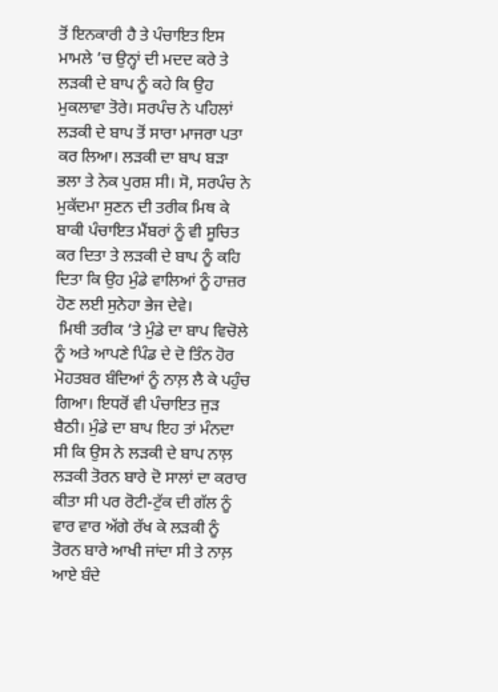ਤੋਂ ਇਨਕਾਰੀ ਹੈ ਤੇ ਪੰਚਾਇਤ ਇਸ ਮਾਮਲੇ ’ਚ ਉਨ੍ਹਾਂ ਦੀ ਮਦਦ ਕਰੇ ਤੇ ਲੜਕੀ ਦੇ ਬਾਪ ਨੂੰ ਕਹੇ ਕਿ ਉਹ ਮੁਕਲਾਵਾ ਤੋਰੇ। ਸਰਪੰਚ ਨੇ ਪਹਿਲਾਂ ਲੜਕੀ ਦੇ ਬਾਪ ਤੋਂ ਸਾਰਾ ਮਾਜਰਾ ਪਤਾ ਕਰ ਲਿਆ। ਲੜਕੀ ਦਾ ਬਾਪ ਬੜਾ ਭਲਾ ਤੇ ਨੇਕ ਪੁਰਸ਼ ਸੀ। ਸੋ, ਸਰਪੰਚ ਨੇ ਮੁਕੱਦਮਾ ਸੁਣਨ ਦੀ ਤਰੀਕ ਮਿਥ ਕੇ ਬਾਕੀ ਪੰਚਾਇਤ ਮੈਂਬਰਾਂ ਨੂੰ ਵੀ ਸੂਚਿਤ ਕਰ ਦਿਤਾ ਤੇ ਲੜਕੀ ਦੇ ਬਾਪ ਨੂੰ ਕਹਿ ਦਿਤਾ ਕਿ ਉਹ ਮੁੰਡੇ ਵਾਲਿਆਂ ਨੂੰ ਹਾਜ਼ਰ ਹੋਣ ਲਈ ਸੁਨੇਹਾ ਭੇਜ ਦੇਵੇ।
 ਮਿਥੀ ਤਰੀਕ ‘ਤੇ ਮੁੰਡੇ ਦਾ ਬਾਪ ਵਿਚੋਲੇ ਨੂੰ ਅਤੇ ਆਪਣੇ ਪਿੰਡ ਦੇ ਦੋ ਤਿੰਨ ਹੋਰ ਮੋਹਤਬਰ ਬੰਦਿਆਂ ਨੂੰ ਨਾਲ਼ ਲੈ ਕੇ ਪਹੁੰਚ ਗਿਆ। ਇਧਰੋਂ ਵੀ ਪੰਚਾਇਤ ਜੁੜ ਬੈਠੀ। ਮੁੰਡੇ ਦਾ ਬਾਪ ਇਹ ਤਾਂ ਮੰਨਦਾ ਸੀ ਕਿ ਉਸ ਨੇ ਲੜਕੀ ਦੇ ਬਾਪ ਨਾਲ਼ ਲੜਕੀ ਤੋਰਨ ਬਾਰੇ ਦੋ ਸਾਲਾਂ ਦਾ ਕਰਾਰ ਕੀਤਾ ਸੀ ਪਰ ਰੋਟੀ-ਟੁੱਕ ਦੀ ਗੱਲ ਨੂੰ ਵਾਰ ਵਾਰ ਅੱਗੇ ਰੱਖ ਕੇ ਲੜਕੀ ਨੂੰ ਤੋਰਨ ਬਾਰੇ ਆਖੀ ਜਾਂਦਾ ਸੀ ਤੇ ਨਾਲ਼ ਆਏ ਬੰਦੇ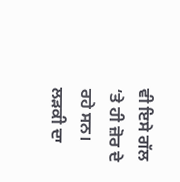ਵੀ ਇਸੇ ਗੱਲ ‘ਤੇ ਹੀ ਜ਼ੋਰ ਦੇ ਰਹੇ ਸਨ। ਲੜਕੀ ਦਾ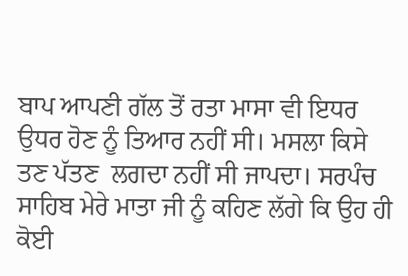ਬਾਪ ਆਪਣੀ ਗੱਲ ਤੋਂ ਰਤਾ ਮਾਸਾ ਵੀ ਇਧਰ ਉਧਰ ਹੋਣ ਨੂੰ ਤਿਆਰ ਨਹੀਂ ਸੀ। ਮਸਲਾ ਕਿਸੇ ਤਣ ਪੱਤਣ  ਲਗਦਾ ਨਹੀਂ ਸੀ ਜਾਪਦਾ। ਸਰਪੰਚ ਸਾਹਿਬ ਮੇਰੇ ਮਾਤਾ ਜੀ ਨੂੰ ਕਹਿਣ ਲੱਗੇ ਕਿ ਉਹ ਹੀ ਕੋਈ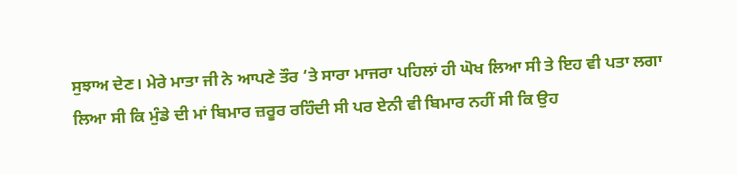ਸੁਝਾਅ ਦੇਣ। ਮੇਰੇ ਮਾਤਾ ਜੀ ਨੇ ਆਪਣੇ ਤੌਰ ‘ਤੇ ਸਾਰਾ ਮਾਜਰਾ ਪਹਿਲਾਂ ਹੀ ਘੋਖ ਲਿਆ ਸੀ ਤੇ ਇਹ ਵੀ ਪਤਾ ਲਗਾ ਲਿਆ ਸੀ ਕਿ ਮੁੰਡੇ ਦੀ ਮਾਂ ਬਿਮਾਰ ਜ਼ਰੂਰ ਰਹਿੰਦੀ ਸੀ ਪਰ ਏਨੀ ਵੀ ਬਿਮਾਰ ਨਹੀਂ ਸੀ ਕਿ ਉਹ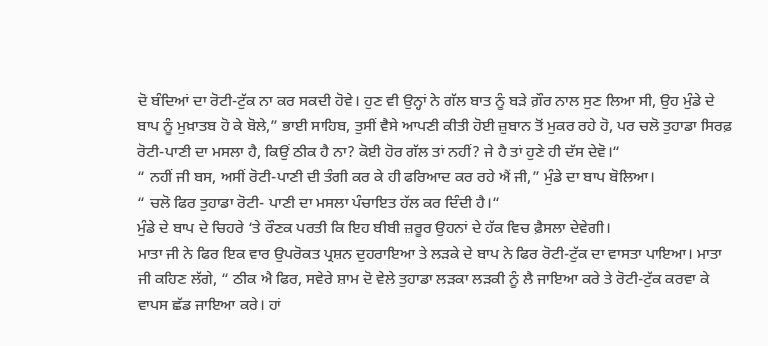ਦੋ ਬੰਦਿਆਂ ਦਾ ਰੋਟੀ-ਟੁੱਕ ਨਾ ਕਰ ਸਕਦੀ ਹੋਵੇ। ਹੁਣ ਵੀ ਉਨ੍ਹਾਂ ਨੇ ਗੱਲ ਬਾਤ ਨੂੰ ਬੜੇ ਗ਼ੌਰ ਨਾਲ ਸੁਣ ਲਿਆ ਸੀ, ਉਹ ਮੁੰਡੇ ਦੇ ਬਾਪ ਨੂੰ ਮੁਖ਼ਾਤਬ ਹੋ ਕੇ ਬੋਲੇ,” ਭਾਈ ਸਾਹਿਬ, ਤੁਸੀਂ ਵੈਸੇ ਆਪਣੀ ਕੀਤੀ ਹੋਈ ਜ਼ੁਬਾਨ ਤੋਂ ਮੁਕਰ ਰਹੇ ਹੋ, ਪਰ ਚਲੋ ਤੁਹਾਡਾ ਸਿਰਫ਼ ਰੋਟੀ-ਪਾਣੀ ਦਾ ਮਸਲਾ ਹੈ, ਕਿਉਂ ਠੀਕ ਹੈ ਨਾ? ਕੋਈ ਹੋਰ ਗੱਲ ਤਾਂ ਨਹੀਂ? ਜੇ ਹੈ ਤਾਂ ਹੁਣੇ ਹੀ ਦੱਸ ਦੇਵੋ।“
“ ਨਹੀਂ ਜੀ ਬਸ, ਅਸੀਂ ਰੋਟੀ-ਪਾਣੀ ਦੀ ਤੰਗੀ ਕਰ ਕੇ ਹੀ ਫਰਿਆਦ ਕਰ ਰਹੇ ਐਂ ਜੀ,” ਮੁੰਡੇ ਦਾ ਬਾਪ ਬੋਲਿਆ।
“ ਚਲੋ ਫਿਰ ਤੁਹਾਡਾ ਰੋਟੀ- ਪਾਣੀ ਦਾ ਮਸਲਾ ਪੰਚਾਇਤ ਹੱਲ ਕਰ ਦਿੰਦੀ ਹੈ।“
ਮੁੰਡੇ ਦੇ ਬਾਪ ਦੇ ਚਿਹਰੇ ‘ਤੇ ਰੌਣਕ ਪਰਤੀ ਕਿ ਇਹ ਬੀਬੀ ਜ਼ਰੂਰ ਉਹਨਾਂ ਦੇ ਹੱਕ ਵਿਚ ਫ਼ੈਸਲਾ ਦੇਵੇਗੀ।
ਮਾਤਾ ਜੀ ਨੇ ਫਿਰ ਇਕ ਵਾਰ ਉਪਰੋਕਤ ਪ੍ਰਸ਼ਨ ਦੁਹਰਾਇਆ ਤੇ ਲੜਕੇ ਦੇ ਬਾਪ ਨੇ ਫਿਰ ਰੋਟੀ-ਟੁੱਕ ਦਾ ਵਾਸਤਾ ਪਾਇਆ। ਮਾਤਾ ਜੀ ਕਹਿਣ ਲੱਗੇ, “ ਠੀਕ ਐ ਫਿਰ, ਸਵੇਰੇ ਸ਼ਾਮ ਦੋ ਵੇਲੇ ਤੁਹਾਡਾ ਲੜਕਾ ਲੜਕੀ ਨੂੰ ਲੈ ਜਾਇਆ ਕਰੇ ਤੇ ਰੋਟੀ-ਟੁੱਕ ਕਰਵਾ ਕੇ ਵਾਪਸ ਛੱਡ ਜਾਇਆ ਕਰੇ। ਹਾਂ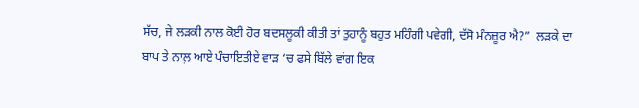ਸੱਚ, ਜੇ ਲੜਕੀ ਨਾਲ ਕੋਈ ਹੋਰ ਬਦਸਲੂਕੀ ਕੀਤੀ ਤਾਂ ਤੁਹਾਨੂੰ ਬਹੁਤ ਮਹਿੰਗੀ ਪਵੇਗੀ, ਦੱਸੋ ਮੰਨਜ਼ੂਰ ਐ?”  ਲੜਕੇ ਦਾ ਬਾਪ ਤੇ ਨਾਲ਼ ਆਏ ਪੰਚਾਇਤੀਏ ਵਾੜ ‘ਚ ਫਸੇ ਬਿੱਲੇ ਵਾਂਗ ਇਕ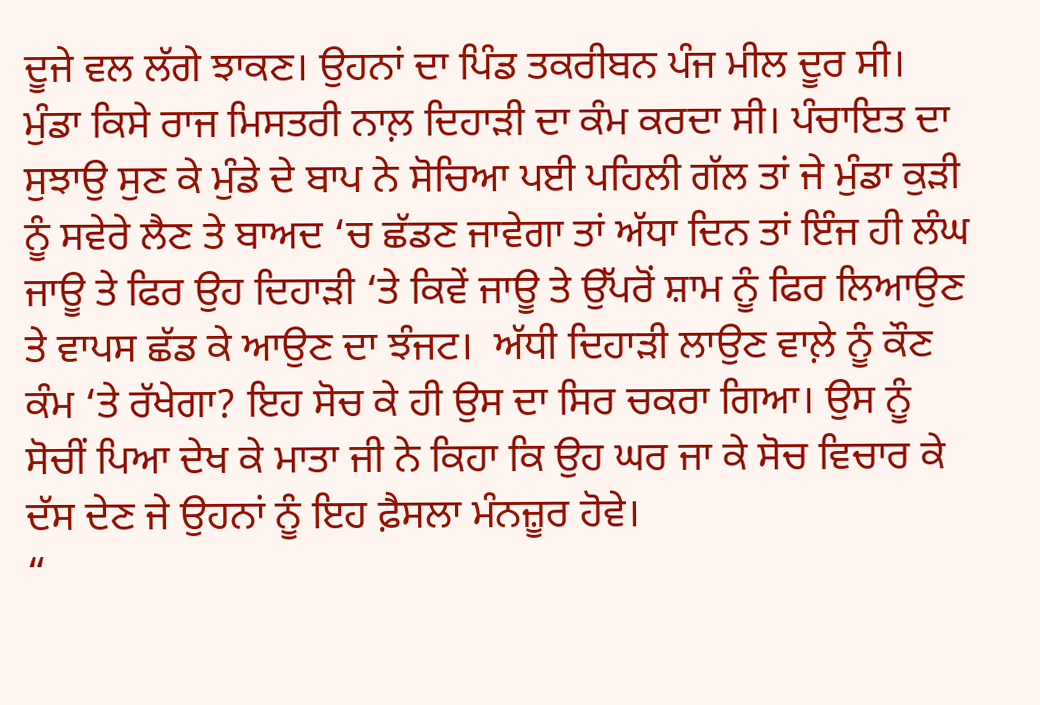ਦੂਜੇ ਵਲ ਲੱਗੇ ਝਾਕਣ। ਉਹਨਾਂ ਦਾ ਪਿੰਡ ਤਕਰੀਬਨ ਪੰਜ ਮੀਲ ਦੂਰ ਸੀ। ਮੁੰਡਾ ਕਿਸੇ ਰਾਜ ਮਿਸਤਰੀ ਨਾਲ਼ ਦਿਹਾੜੀ ਦਾ ਕੰਮ ਕਰਦਾ ਸੀ। ਪੰਚਾਇਤ ਦਾ ਸੁਝਾਉ ਸੁਣ ਕੇ ਮੁੰਡੇ ਦੇ ਬਾਪ ਨੇ ਸੋਚਿਆ ਪਈ ਪਹਿਲੀ ਗੱਲ ਤਾਂ ਜੇ ਮੁੰਡਾ ਕੁੜੀ ਨੂੰ ਸਵੇਰੇ ਲੈਣ ਤੇ ਬਾਅਦ ‘ਚ ਛੱਡਣ ਜਾਵੇਗਾ ਤਾਂ ਅੱਧਾ ਦਿਨ ਤਾਂ ਇੰਜ ਹੀ ਲੰਘ ਜਾਊ ਤੇ ਫਿਰ ਉਹ ਦਿਹਾੜੀ ‘ਤੇ ਕਿਵੇਂ ਜਾਊ ਤੇ ਉੱਪਰੋਂ ਸ਼ਾਮ ਨੂੰ ਫਿਰ ਲਿਆਉਣ ਤੇ ਵਾਪਸ ਛੱਡ ਕੇ ਆਉਣ ਦਾ ਝੰਜਟ।  ਅੱਧੀ ਦਿਹਾੜੀ ਲਾਉਣ ਵਾਲ਼ੇ ਨੂੰ ਕੌਣ ਕੰਮ ‘ਤੇ ਰੱਖੇਗਾ? ਇਹ ਸੋਚ ਕੇ ਹੀ ਉਸ ਦਾ ਸਿਰ ਚਕਰਾ ਗਿਆ। ਉਸ ਨੂੰ ਸੋਚੀਂ ਪਿਆ ਦੇਖ ਕੇ ਮਾਤਾ ਜੀ ਨੇ ਕਿਹਾ ਕਿ ਉਹ ਘਰ ਜਾ ਕੇ ਸੋਚ ਵਿਚਾਰ ਕੇ ਦੱਸ ਦੇਣ ਜੇ ਉਹਨਾਂ ਨੂੰ ਇਹ ਫ਼ੈਸਲਾ ਮੰਨਜ਼ੂਰ ਹੋਵੇ।
“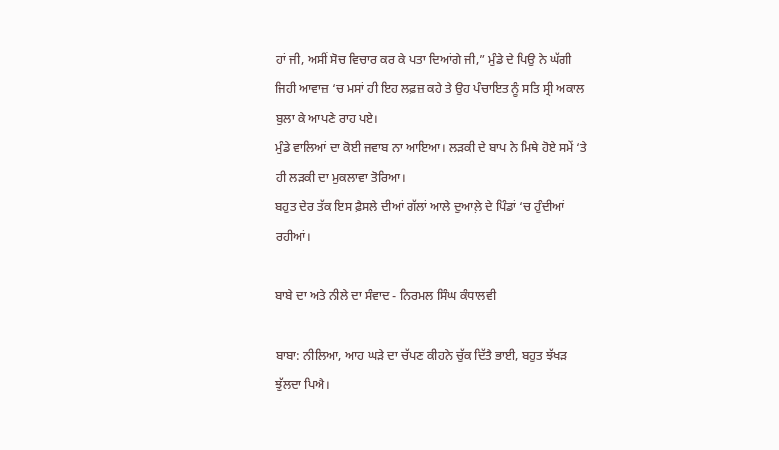ਹਾਂ ਜੀ, ਅਸੀਂ ਸੋਚ ਵਿਚਾਰ ਕਰ ਕੇ ਪਤਾ ਦਿਆਂਗੇ ਜੀ,” ਮੁੰਡੇ ਦੇ ਪਿਉ ਨੇ ਘੱਗੀ ਜਿਹੀ ਆਵਾਜ਼ ‘ਚ ਮਸਾਂ ਹੀ ਇਹ ਲਫ਼ਜ਼ ਕਹੇ ਤੇ ਉਹ ਪੰਚਾਇਤ ਨੂੰ ਸਤਿ ਸ੍ਰੀ ਅਕਾਲ ਬੁਲਾ ਕੇ ਆਪਣੇ ਰਾਹ ਪਏ।
ਮੁੰਡੇ ਵਾਲਿਆਂ ਦਾ ਕੋਈ ਜਵਾਬ ਨਾ ਆਇਆ। ਲੜਕੀ ਦੇ ਬਾਪ ਨੇ ਮਿਥੇ ਹੋਏ ਸਮੇਂ ‘ਤੇ ਹੀ ਲੜਕੀ ਦਾ ਮੁਕਲਾਵਾ ਤੋਰਿਆ।
ਬਹੁਤ ਦੇਰ ਤੱਕ ਇਸ ਫ਼ੈਸਲੇ ਦੀਆਂ ਗੱਲਾਂ ਆਲੇ ਦੁਆਲ਼ੇ ਦੇ ਪਿੰਡਾਂ ‘ਚ ਹੁੰਦੀਆਂ ਰਹੀਆਂ।

ਬਾਬੇ ਦਾ ਅਤੇ ਨੀਲੇ ਦਾ ਸੰਵਾਦ - ਨਿਰਮਲ ਸਿੰਘ ਕੰਧਾਲਵੀ

ਬਾਬਾ: ਨੀਲਿਆ, ਆਹ ਘੜੇ ਦਾ ਚੱਪਣ ਕੀਹਨੇ ਚੁੱਕ ਦਿੱਤੈ ਭਾਈ, ਬਹੁਤ ਝੱਖੜ ਝੁੱਲਦਾ ਪਿਐ।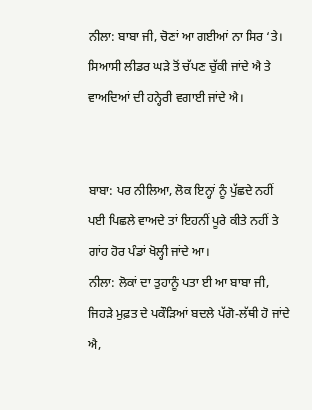ਨੀਲਾ: ਬਾਬਾ ਜੀ, ਚੋਣਾਂ ਆ ਗਈਆਂ ਨਾ ਸਿਰ ‘ਤੇ। ਸਿਆਸੀ ਲੀਡਰ ਘੜੇ ਤੋਂ ਚੱਪਣ ਚੁੱਕੀ ਜਾਂਦੇ ਐ ਤੇ ਵਾਅਦਿਆਂ ਦੀ ਹਨ੍ਹੇਰੀ ਵਗਾਈ ਜਾਂਦੇ ਐ।


ਬਾਬਾ: ਪਰ ਨੀਲਿਆ, ਲੋਕ ਇਨ੍ਹਾਂ ਨੂੰ ਪੁੱਛਦੇ ਨਹੀਂ ਪਈ ਪਿਛਲੇ ਵਾਅਦੇ ਤਾਂ ਇਹਨੀਂ ਪੂਰੇ ਕੀਤੇ ਨਹੀਂ ਤੇ ਗਾਂਹ ਹੋਰ ਪੰਡਾਂ ਖੋਲ੍ਹੀ ਜਾਂਦੇ ਆ।
ਨੀਲਾ: ਲੋਕਾਂ ਦਾ ਤੁਹਾਨੂੰ ਪਤਾ ਈ ਆ ਬਾਬਾ ਜੀ, ਜਿਹੜੇ ਮੁਫ਼ਤ ਦੇ ਪਕੌੜਿਆਂ ਬਦਲੇ ਪੱਗੋ-ਲੱਥੀ ਹੋ ਜਾਂਦੇ ਐ,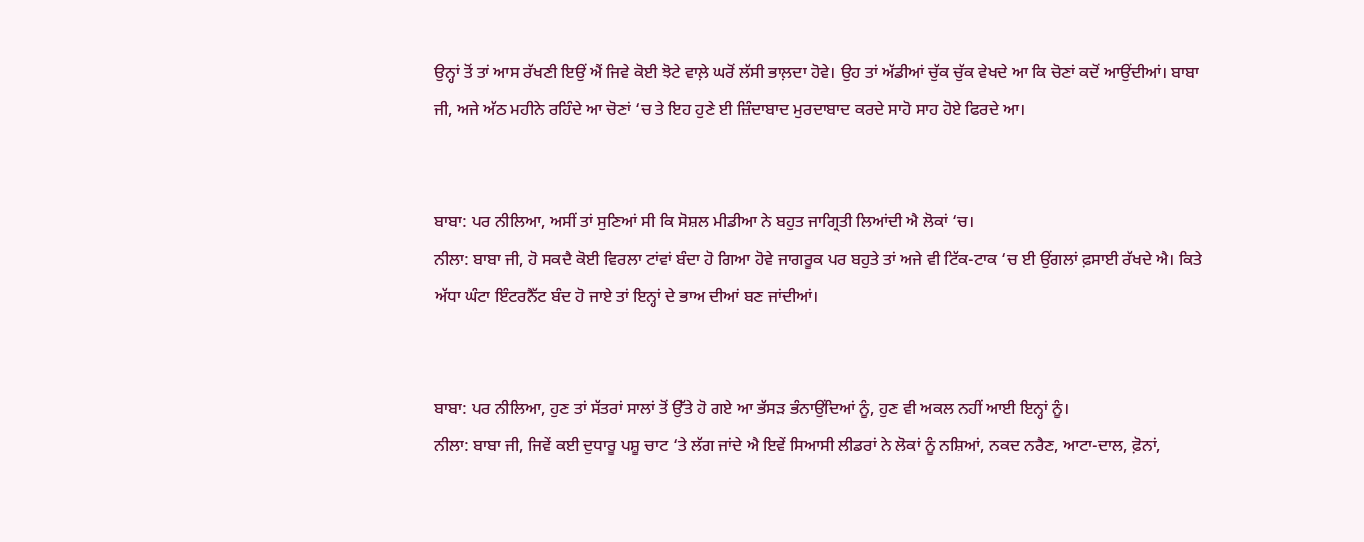ਉਨ੍ਹਾਂ ਤੋਂ ਤਾਂ ਆਸ ਰੱਖਣੀ ਇਉਂ ਐਂ ਜਿਵੇ ਕੋਈ ਝੋਟੇ ਵਾਲ਼ੇ ਘਰੋਂ ਲੱਸੀ ਭਾਲ਼ਦਾ ਹੋਵੇ। ਉਹ ਤਾਂ ਅੱਡੀਆਂ ਚੁੱਕ ਚੁੱਕ ਵੇਖਦੇ ਆ ਕਿ ਚੋਣਾਂ ਕਦੋਂ ਆਉਂਦੀਆਂ। ਬਾਬਾ ਜੀ, ਅਜੇ ਅੱਠ ਮਹੀਨੇ ਰਹਿੰਦੇ ਆ ਚੋਣਾਂ ‘ਚ ਤੇ ਇਹ ਹੁਣੇ ਈ ਜ਼ਿੰਦਾਬਾਦ ਮੁਰਦਾਬਾਦ ਕਰਦੇ ਸਾਹੋ ਸਾਹ ਹੋਏ ਫਿਰਦੇ ਆ।


ਬਾਬਾ: ਪਰ ਨੀਲਿਆ, ਅਸੀਂ ਤਾਂ ਸੁਣਿਆਂ ਸੀ ਕਿ ਸੋਸ਼ਲ ਮੀਡੀਆ ਨੇ ਬਹੁਤ ਜਾਗ੍ਰਿਤੀ ਲਿਆਂਦੀ ਐ ਲੋਕਾਂ ‘ਚ।
ਨੀਲਾ: ਬਾਬਾ ਜੀ, ਹੋ ਸਕਦੈ ਕੋਈ ਵਿਰਲਾ ਟਾਂਵਾਂ ਬੰਦਾ ਹੋ ਗਿਆ ਹੋਵੇ ਜਾਗਰੂਕ ਪਰ ਬਹੁਤੇ ਤਾਂ ਅਜੇ ਵੀ ਟਿੱਕ-ਟਾਕ ‘ਚ ਈ ਉਂਗਲਾਂ ਫ਼ਸਾਈ ਰੱਖਦੇ ਐ। ਕਿਤੇ ਅੱਧਾ ਘੰਟਾ ਇੰਟਰਨੈੱਟ ਬੰਦ ਹੋ ਜਾਏ ਤਾਂ ਇਨ੍ਹਾਂ ਦੇ ਭਾਅ ਦੀਆਂ ਬਣ ਜਾਂਦੀਆਂ।


ਬਾਬਾ: ਪਰ ਨੀਲਿਆ, ਹੁਣ ਤਾਂ ਸੱਤਰਾਂ ਸਾਲਾਂ ਤੋਂ ਉੱਤੇ ਹੋ ਗਏ ਆ ਭੱਸੜ ਭੰਨਾਉਂਦਿਆਂ ਨੂੰ, ਹੁਣ ਵੀ ਅਕਲ ਨਹੀਂ ਆਈ ਇਨ੍ਹਾਂ ਨੂੰ।
ਨੀਲਾ: ਬਾਬਾ ਜੀ, ਜਿਵੇਂ ਕਈ ਦੁਧਾਰੂ ਪਸ਼ੂ ਚਾਟ ‘ਤੇ ਲੱਗ ਜਾਂਦੇ ਐ ਇਵੇਂ ਸਿਆਸੀ ਲੀਡਰਾਂ ਨੇ ਲੋਕਾਂ ਨੂੰ ਨਸ਼ਿਆਂ, ਨਕਦ ਨਰੈਣ, ਆਟਾ-ਦਾਲ, ਫ਼ੋਨਾਂ,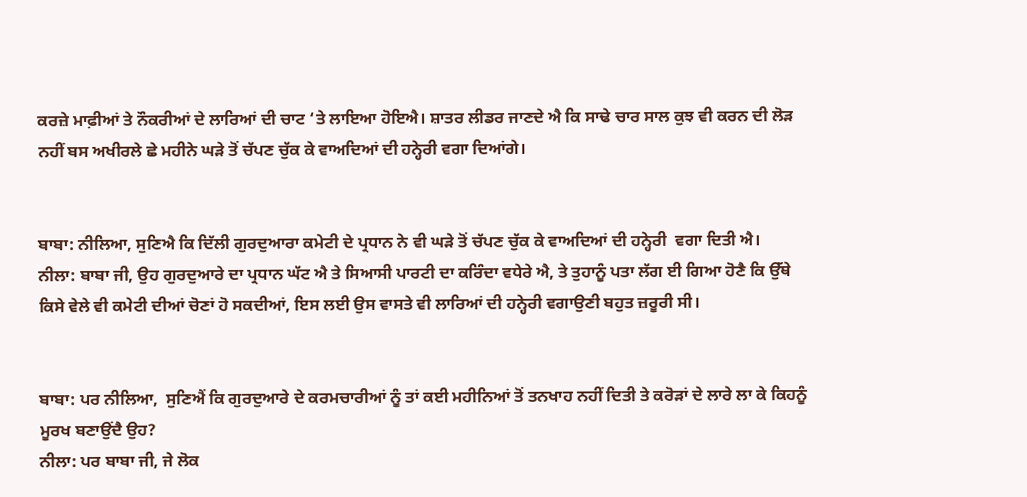ਕਰਜ਼ੇ ਮਾਫ਼ੀਆਂ ਤੇ ਨੌਕਰੀਆਂ ਦੇ ਲਾਰਿਆਂ ਦੀ ਚਾਟ ‘ਤੇ ਲਾਇਆ ਹੋਇਐ। ਸ਼ਾਤਰ ਲੀਡਰ ਜਾਣਦੇ ਐ ਕਿ ਸਾਢੇ ਚਾਰ ਸਾਲ ਕੁਝ ਵੀ ਕਰਨ ਦੀ ਲੋੜ ਨਹੀਂ ਬਸ ਅਖੀਰਲੇ ਛੇ ਮਹੀਨੇ ਘੜੇ ਤੋਂ ਚੱਪਣ ਚੁੱਕ ਕੇ ਵਾਅਦਿਆਂ ਦੀ ਹਨ੍ਹੇਰੀ ਵਗਾ ਦਿਆਂਗੇ।


ਬਾਬਾ: ਨੀਲਿਆ, ਸੁਣਿਐ ਕਿ ਦਿੱਲੀ ਗੁਰਦੁਆਰਾ ਕਮੇਟੀ ਦੇ ਪ੍ਰਧਾਨ ਨੇ ਵੀ ਘੜੇ ਤੋਂ ਚੱਪਣ ਚੁੱਕ ਕੇ ਵਾਅਦਿਆਂ ਦੀ ਹਨ੍ਹੇਰੀ  ਵਗਾ ਦਿਤੀ ਐ।
ਨੀਲਾ: ਬਾਬਾ ਜੀ, ਉਹ ਗੁਰਦੁਆਰੇ ਦਾ ਪ੍ਰਧਾਨ ਘੱਟ ਐ ਤੇ ਸਿਆਸੀ ਪਾਰਟੀ ਦਾ ਕਰਿੰਦਾ ਵਧੇਰੇ ਐ, ਤੇ ਤੁਹਾਨੂੰ ਪਤਾ ਲੱਗ ਈ ਗਿਆ ਹੋਣੈ ਕਿ ਉੱਥੇ ਕਿਸੇ ਵੇਲੇ ਵੀ ਕਮੇਟੀ ਦੀਆਂ ਚੋਣਾਂ ਹੋ ਸਕਦੀਆਂ, ਇਸ ਲਈ ਉਸ ਵਾਸਤੇ ਵੀ ਲਾਰਿਆਂ ਦੀ ਹਨ੍ਹੇਰੀ ਵਗਾਉਣੀ ਬਹੁਤ ਜ਼ਰੂਰੀ ਸੀ।


ਬਾਬਾ: ਪਰ ਨੀਲਿਆ,  ਸੁਣਿਐਂ ਕਿ ਗੁਰਦੁਆਰੇ ਦੇ ਕਰਮਚਾਰੀਆਂ ਨੂੰ ਤਾਂ ਕਈ ਮਹੀਨਿਆਂ ਤੋਂ ਤਨਖਾਹ ਨਹੀਂ ਦਿਤੀ ਤੇ ਕਰੋੜਾਂ ਦੇ ਲਾਰੇ ਲਾ ਕੇ ਕਿਹਨੂੰ ਮੂਰਖ ਬਣਾਉਂਦੈ ਉਹ?
ਨੀਲਾ: ਪਰ ਬਾਬਾ ਜੀ, ਜੇ ਲੋਕ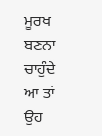ਮੂਰਖ ਬਣਨਾ ਚਾਹੁੰਦੇ ਆ ਤਾਂ ਉਹ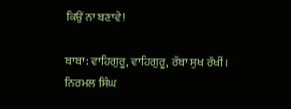ਕਿਉਂ ਨਾ ਬਣਾਵੇ!

ਬਾਬਾ: ਵਾਹਿਗੁਰੂ, ਵਾਹਿਗੁਰੂ, ਰੱਬਾ ਸੁਖ ਰੱਖੀਂ।
ਨਿਰਮਲ ਸਿੰਘ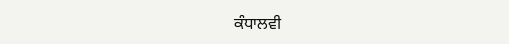ਕੰਧਾਲਵੀ